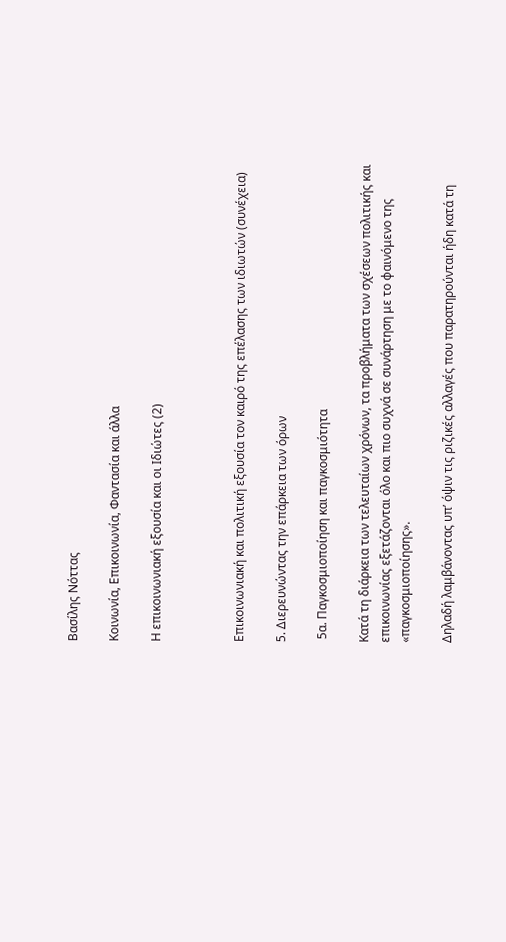Βασίλης Νόττας

Κοινωνία, Επικοινωνία, Φαντασία και άλλα

Η επικοινωνιακή εξουσία και οι Ιδιώτες (2)



Επικοινωνιακή και πολιτική εξουσία τον καιρό της επέλασης των ιδιωτών (συνέχεια)

5. Διερευνώντας την επάρκεια των όρων

 5α. Παγκοσμιοποίηση και παγκοσμιότητα

Κατά τη διάρκεια των τελευταίων χρόνων, τα προβλήματα των σχέσεων πολιτικής και επικοινωνίας εξετάζονται όλο και πιο συχνά σε συνάρτηση με το φαινόμενο της «παγκοσμιοποίησης».

Δηλαδή λαμβάνοντας υπ’ όψιν τις ριζικές αλλαγές που παρατηρούνται ήδη κατά τη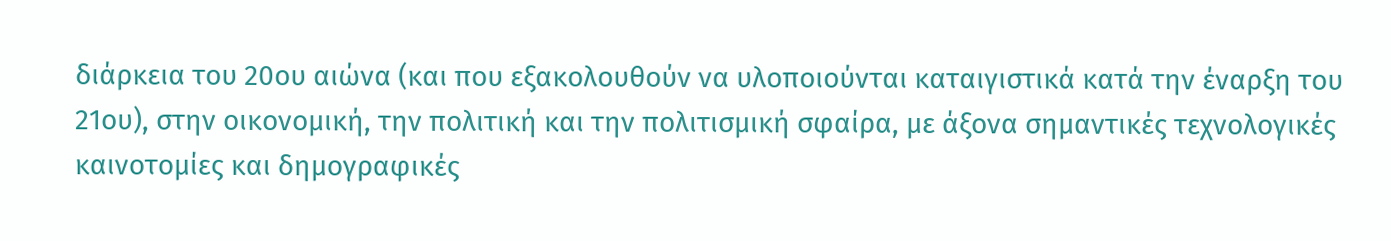διάρκεια του 20ου αιώνα (και που εξακολουθούν να υλοποιούνται καταιγιστικά κατά την έναρξη του 21ου), στην οικονομική, την πολιτική και την πολιτισμική σφαίρα, με άξονα σημαντικές τεχνολογικές καινοτομίες και δημογραφικές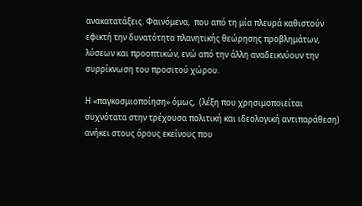ανακατατάξεις. Φαινόμενα,  που από τη μία πλευρά καθιστούν εφικτή την δυνατότητα πλανητικής θεώρησης προβλημάτων, λύσεων και προοπτικών, ενώ από την άλλη αναδεικνύουν την συρρίκνωση του προσιτού χώρου.

Η «παγκοσμιοποίηση» όμως,  (λέξη που χρησιμοποιείται συχνότατα στην τρέχουσα πολιτική και ιδεολογική αντιπαράθεση) ανήκει στους όρους εκείνους που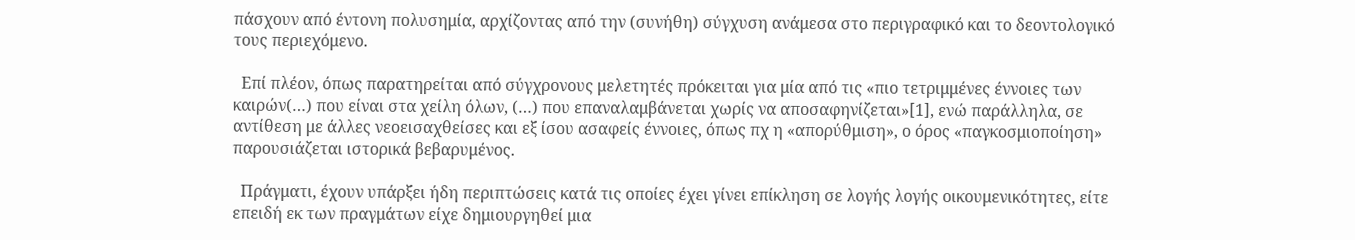πάσχουν από έντονη πολυσημία, αρχίζοντας από την (συνήθη) σύγχυση ανάμεσα στο περιγραφικό και το δεοντολογικό τους περιεχόμενο.

  Επί πλέον, όπως παρατηρείται από σύγχρονους μελετητές πρόκειται για μία από τις «πιο τετριμμένες έννοιες των καιρών(…) που είναι στα χείλη όλων, (…) που επαναλαμβάνεται χωρίς να αποσαφηνίζεται»[1], ενώ παράλληλα, σε αντίθεση με άλλες νεοεισαχθείσες και εξ ίσου ασαφείς έννοιες, όπως πχ η «απορύθμιση», ο όρος «παγκοσμιοποίηση» παρουσιάζεται ιστορικά βεβαρυμένος.

  Πράγματι, έχουν υπάρξει ήδη περιπτώσεις κατά τις οποίες έχει γίνει επίκληση σε λογής λογής οικουμενικότητες, είτε επειδή εκ των πραγμάτων είχε δημιουργηθεί μια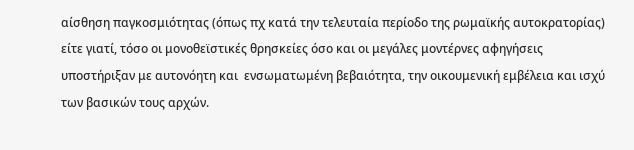αίσθηση παγκοσμιότητας (όπως πχ κατά την τελευταία περίοδο της ρωμαϊκής αυτοκρατορίας) είτε γιατί, τόσο οι μονοθεϊστικές θρησκείες όσο και οι μεγάλες μοντέρνες αφηγήσεις υποστήριξαν με αυτονόητη και  ενσωματωμένη βεβαιότητα, την οικουμενική εμβέλεια και ισχύ των βασικών τους αρχών.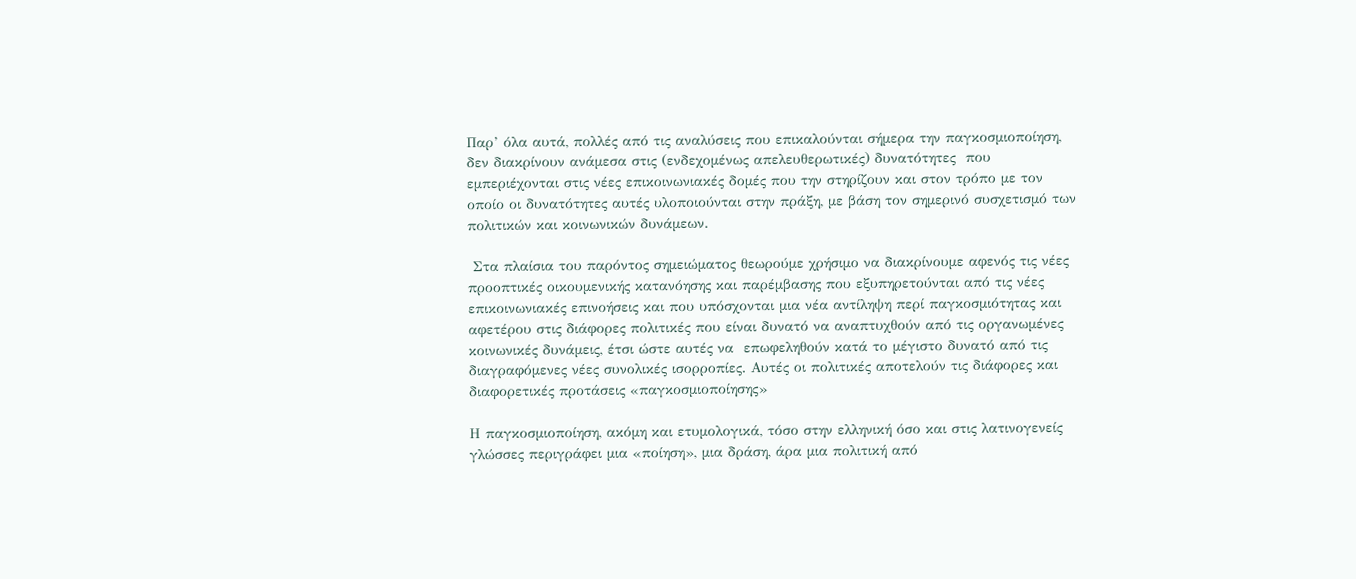Παρ’ όλα αυτά, πολλές από τις αναλύσεις που επικαλούνται σήμερα την παγκοσμιοποίηση, δεν διακρίνουν ανάμεσα στις (ενδεχομένως απελευθερωτικές) δυνατότητες  που εμπεριέχονται στις νέες επικοινωνιακές δομές που την στηρίζουν και στον τρόπο με τον οποίο οι δυνατότητες αυτές υλοποιούνται στην πράξη, με βάση τον σημερινό συσχετισμό των πολιτικών και κοινωνικών δυνάμεων.

 Στα πλαίσια του παρόντος σημειώματος θεωρούμε χρήσιμο να διακρίνουμε αφενός τις νέες προοπτικές οικουμενικής κατανόησης και παρέμβασης που εξυπηρετούνται από τις νέες επικοινωνιακές επινοήσεις και που υπόσχονται μια νέα αντίληψη περί παγκοσμιότητας και αφετέρου στις διάφορες πολιτικές που είναι δυνατό να αναπτυχθούν από τις οργανωμένες κοινωνικές δυνάμεις, έτσι ώστε αυτές να  επωφεληθούν κατά το μέγιστο δυνατό από τις διαγραφόμενες νέες συνολικές ισορροπίες. Αυτές οι πολιτικές αποτελούν τις διάφορες και διαφορετικές προτάσεις «παγκοσμιοποίησης»

Η παγκοσμιοποίηση, ακόμη και ετυμολογικά, τόσο στην ελληνική όσο και στις λατινογενείς γλώσσες περιγράφει μια «ποίηση», μια δράση, άρα μια πολιτική από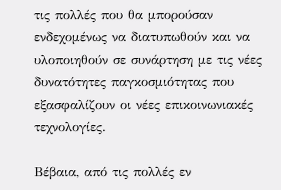τις πολλές που θα μπορούσαν ενδεχομένως να διατυπωθούν και να υλοποιηθούν σε συνάρτηση με τις νέες δυνατότητες παγκοσμιότητας που εξασφαλίζουν οι νέες επικοινωνιακές τεχνολογίες.

Βέβαια, από τις πολλές εν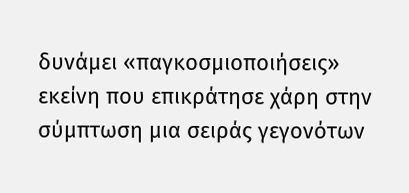δυνάμει «παγκοσμιοποιήσεις» εκείνη που επικράτησε χάρη στην σύμπτωση μια σειράς γεγονότων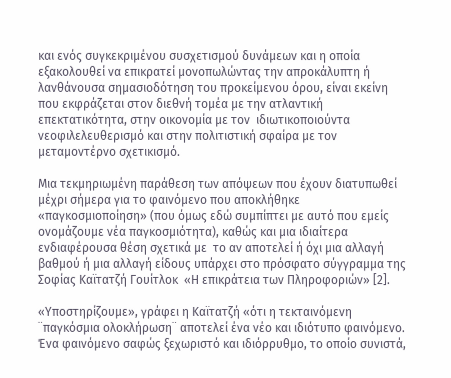και ενός συγκεκριμένου συσχετισμού δυνάμεων και η οποία εξακολουθεί να επικρατεί μονοπωλώντας την απροκάλυπτη ή λανθάνουσα σημασιοδότηση του προκείμενου όρου, είναι εκείνη που εκφράζεται στον διεθνή τομέα με την ατλαντική επεκτατικότητα, στην οικονομία με τον  ιδιωτικοποιούντα νεοφιλελευθερισμό και στην πολιτιστική σφαίρα με τον μεταμοντέρνο σχετικισμό.

Μια τεκμηριωμένη παράθεση των απόψεων που έχουν διατυπωθεί μέχρι σήμερα για το φαινόμενο που αποκλήθηκε «παγκοσμιοποίηση» (που όμως εδώ συμπίπτει με αυτό που εμείς ονομάζουμε νέα παγκοσμιότητα), καθώς και μια ιδιαίτερα ενδιαφέρουσα θέση σχετικά με  το αν αποτελεί ή όχι μια αλλαγή βαθμού ή μια αλλαγή είδους υπάρχει στο πρόσφατο σύγγραμμα της Σοφίας Καϊτατζή Γουίτλοκ  «Η επικράτεια των Πληροφοριών» [2].

«Υποστηρίζουμε», γράφει η Καϊτατζή «ότι η τεκταινόμενη ¨παγκόσμια ολοκλήρωση¨ αποτελεί ένα νέο και ιδιότυπο φαινόμενο. Ένα φαινόμενο σαφώς ξεχωριστό και ιδιόρρυθμο, το οποίο συνιστά,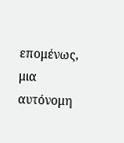επομένως, μια αυτόνομη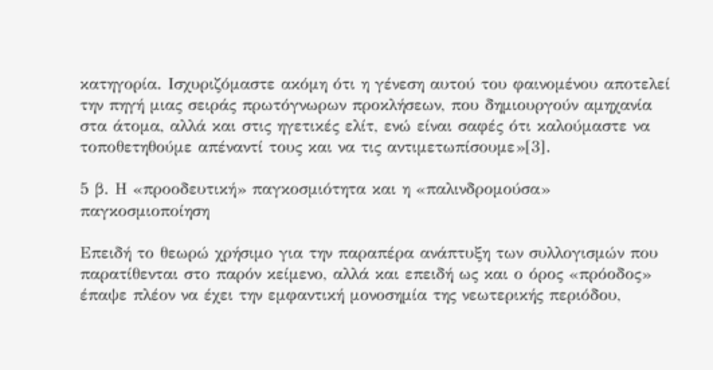κατηγορία. Ισχυριζόμαστε ακόμη ότι η γένεση αυτού του φαινομένου αποτελεί την πηγή μιας σειράς πρωτόγνωρων προκλήσεων, που δημιουργούν αμηχανία στα άτομα, αλλά και στις ηγετικές ελίτ, ενώ είναι σαφές ότι καλούμαστε να τοποθετηθούμε απέναντί τους και να τις αντιμετωπίσουμε»[3].

5 β. Η «προοδευτική» παγκοσμιότητα και η «παλινδρομούσα» παγκοσμιοποίηση

Επειδή το θεωρώ χρήσιμο για την παραπέρα ανάπτυξη των συλλογισμών που παρατίθενται στο παρόν κείμενο, αλλά και επειδή ως και ο όρος «πρόοδος» έπαψε πλέον να έχει την εμφαντική μονοσημία της νεωτερικής περιόδου,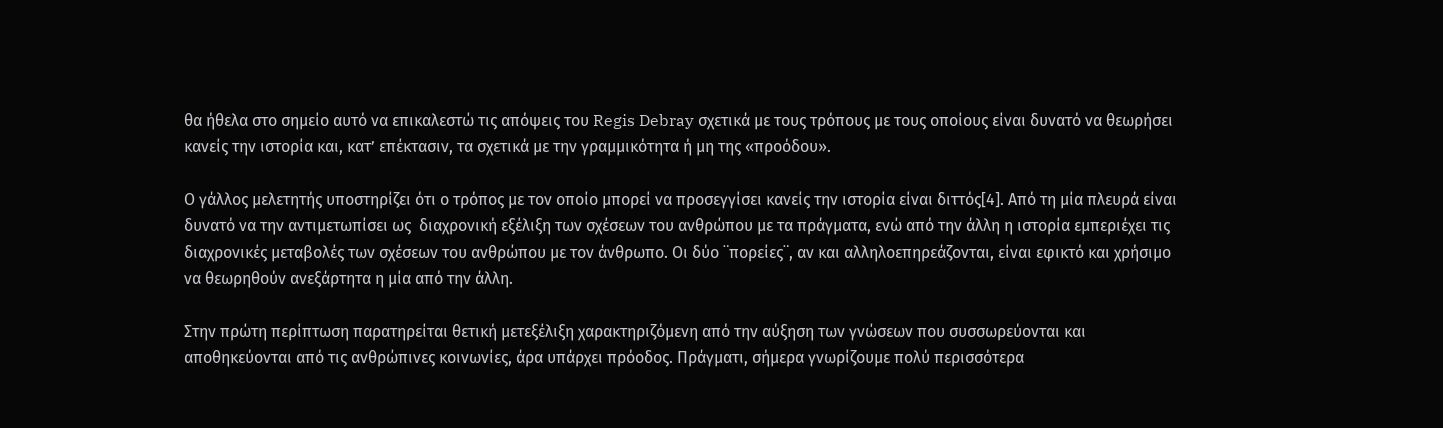θα ήθελα στο σημείο αυτό να επικαλεστώ τις απόψεις του Regis Debray σχετικά με τους τρόπους με τους οποίους είναι δυνατό να θεωρήσει κανείς την ιστορία και, κατ’ επέκτασιν, τα σχετικά με την γραμμικότητα ή μη της «προόδου».

Ο γάλλος μελετητής υποστηρίζει ότι ο τρόπος με τον οποίο μπορεί να προσεγγίσει κανείς την ιστορία είναι διττός[4]. Από τη μία πλευρά είναι δυνατό να την αντιμετωπίσει ως  διαχρονική εξέλιξη των σχέσεων του ανθρώπου με τα πράγματα, ενώ από την άλλη η ιστορία εμπεριέχει τις διαχρονικές μεταβολές των σχέσεων του ανθρώπου με τον άνθρωπο. Οι δύο ¨πορείες¨, αν και αλληλοεπηρεάζονται, είναι εφικτό και χρήσιμο να θεωρηθούν ανεξάρτητα η μία από την άλλη.

Στην πρώτη περίπτωση παρατηρείται θετική μετεξέλιξη χαρακτηριζόμενη από την αύξηση των γνώσεων που συσσωρεύονται και αποθηκεύονται από τις ανθρώπινες κοινωνίες, άρα υπάρχει πρόοδος. Πράγματι, σήμερα γνωρίζουμε πολύ περισσότερα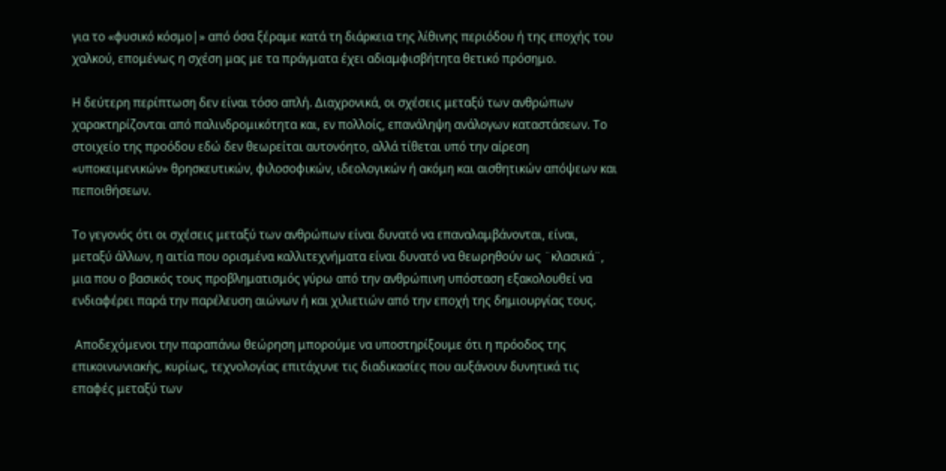για το «φυσικό κόσμο|» από όσα ξέραμε κατά τη διάρκεια της λίθινης περιόδου ή της εποχής του χαλκού, επομένως η σχέση μας με τα πράγματα έχει αδιαμφισβήτητα θετικό πρόσημο.

Η δεύτερη περίπτωση δεν είναι τόσο απλή. Διαχρονικά, οι σχέσεις μεταξύ των ανθρώπων χαρακτηρίζονται από παλινδρομικότητα και, εν πολλοίς, επανάληψη ανάλογων καταστάσεων. Το στοιχείο της προόδου εδώ δεν θεωρείται αυτονόητο, αλλά τίθεται υπό την αίρεση «υποκειμενικών» θρησκευτικών, φιλοσοφικών, ιδεολογικών ή ακόμη και αισθητικών απόψεων και πεποιθήσεων.

Το γεγονός ότι οι σχέσεις μεταξύ των ανθρώπων είναι δυνατό να επαναλαμβάνονται, είναι, μεταξύ άλλων, η αιτία που ορισμένα καλλιτεχνήματα είναι δυνατό να θεωρηθούν ως ¨κλασικά¨, μια που ο βασικός τους προβληματισμός γύρω από την ανθρώπινη υπόσταση εξακολουθεί να ενδιαφέρει παρά την παρέλευση αιώνων ή και χιλιετιών από την εποχή της δημιουργίας τους.

 Αποδεχόμενοι την παραπάνω θεώρηση μπορούμε να υποστηρίξουμε ότι η πρόοδος της επικοινωνιακής, κυρίως, τεχνολογίας επιτάχυνε τις διαδικασίες που αυξάνουν δυνητικά τις επαφές μεταξύ των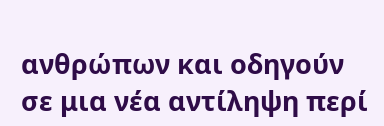ανθρώπων και οδηγούν σε μια νέα αντίληψη περί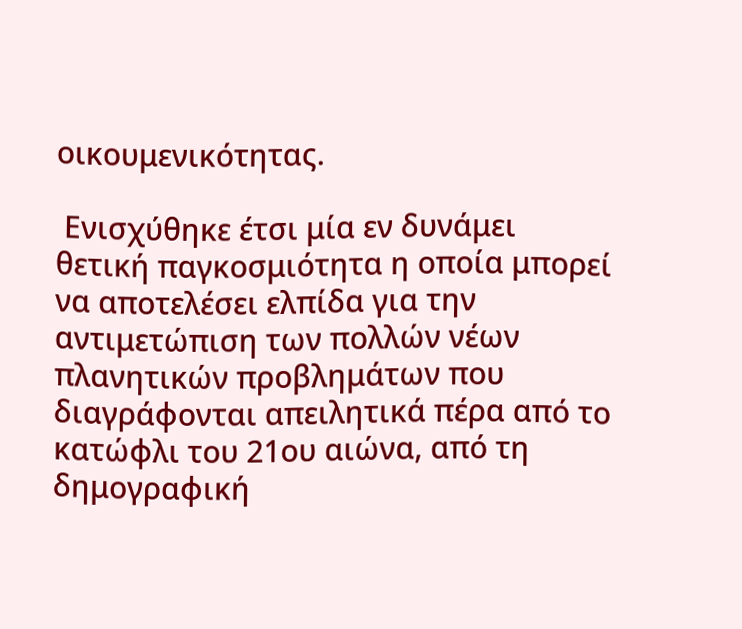οικουμενικότητας.

 Ενισχύθηκε έτσι μία εν δυνάμει θετική παγκοσμιότητα η οποία μπορεί να αποτελέσει ελπίδα για την αντιμετώπιση των πολλών νέων πλανητικών προβλημάτων που διαγράφονται απειλητικά πέρα από το κατώφλι του 21ου αιώνα, από τη δημογραφική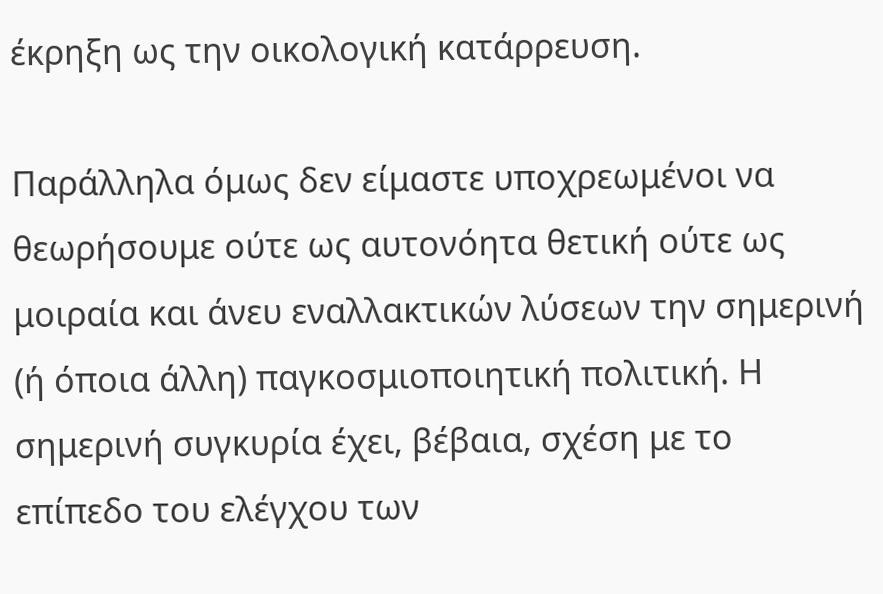έκρηξη ως την οικολογική κατάρρευση.

Παράλληλα όμως δεν είμαστε υποχρεωμένοι να θεωρήσουμε ούτε ως αυτονόητα θετική ούτε ως μοιραία και άνευ εναλλακτικών λύσεων την σημερινή (ή όποια άλλη) παγκοσμιοποιητική πολιτική. Η σημερινή συγκυρία έχει, βέβαια, σχέση με το επίπεδο του ελέγχου των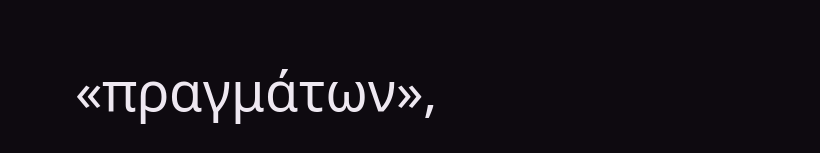«πραγμάτων»,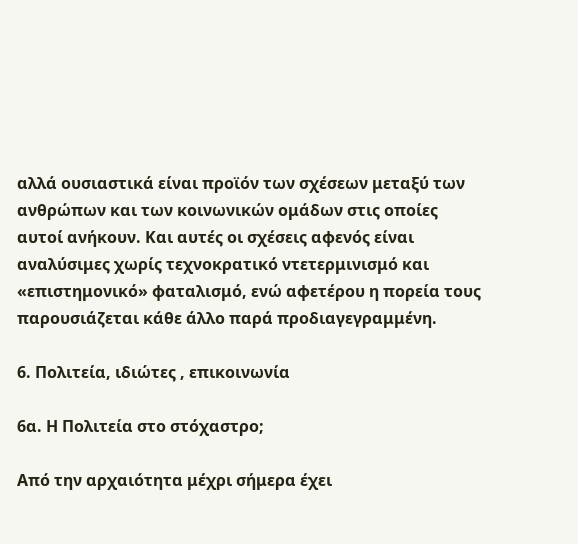αλλά ουσιαστικά είναι προϊόν των σχέσεων μεταξύ των ανθρώπων και των κοινωνικών ομάδων στις οποίες αυτοί ανήκουν. Και αυτές οι σχέσεις αφενός είναι αναλύσιμες χωρίς τεχνοκρατικό ντετερμινισμό και «επιστημονικό» φαταλισμό, ενώ αφετέρου η πορεία τους παρουσιάζεται κάθε άλλο παρά προδιαγεγραμμένη.

6. Πολιτεία, ιδιώτες , επικοινωνία

6α. Η Πολιτεία στο στόχαστρο;

Από την αρχαιότητα μέχρι σήμερα έχει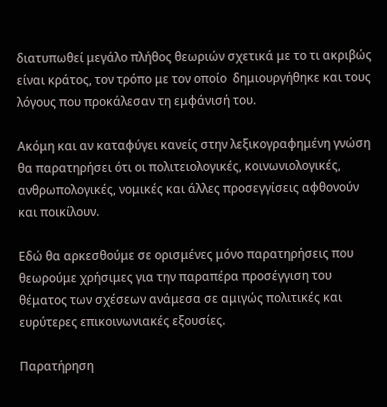διατυπωθεί μεγάλο πλήθος θεωριών σχετικά με το τι ακριβώς είναι κράτος, τον τρόπο με τον οποίο  δημιουργήθηκε και τους λόγους που προκάλεσαν τη εμφάνισή του.

Ακόμη και αν καταφύγει κανείς στην λεξικογραφημένη γνώση θα παρατηρήσει ότι οι πολιτειολογικές, κοινωνιολογικές, ανθρωπολογικές, νομικές και άλλες προσεγγίσεις αφθονούν και ποικίλουν.

Εδώ θα αρκεσθούμε σε ορισμένες μόνο παρατηρήσεις που θεωρούμε χρήσιμες για την παραπέρα προσέγγιση του θέματος των σχέσεων ανάμεσα σε αμιγώς πολιτικές και ευρύτερες επικοινωνιακές εξουσίες.

Παρατήρηση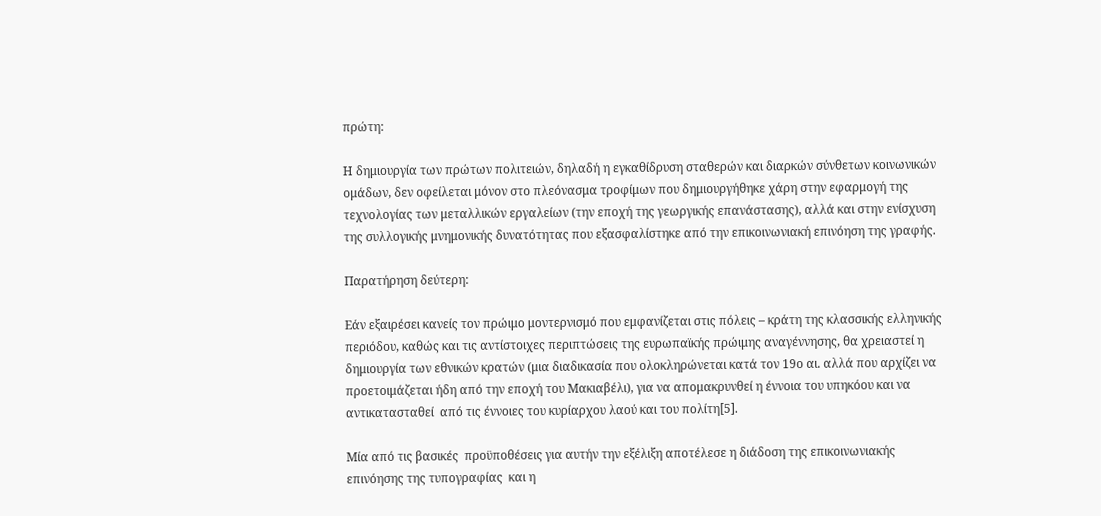πρώτη:

Η δημιουργία των πρώτων πολιτειών, δηλαδή η εγκαθίδρυση σταθερών και διαρκών σύνθετων κοινωνικών ομάδων, δεν οφείλεται μόνον στο πλεόνασμα τροφίμων που δημιουργήθηκε χάρη στην εφαρμογή της τεχνολογίας των μεταλλικών εργαλείων (την εποχή της γεωργικής επανάστασης), αλλά και στην ενίσχυση της συλλογικής μνημονικής δυνατότητας που εξασφαλίστηκε από την επικοινωνιακή επινόηση της γραφής.

Παρατήρηση δεύτερη:

Εάν εξαιρέσει κανείς τον πρώιμο μοντερνισμό που εμφανίζεται στις πόλεις – κράτη της κλασσικής ελληνικής περιόδου, καθώς και τις αντίστοιχες περιπτώσεις της ευρωπαϊκής πρώιμης αναγέννησης, θα χρειαστεί η δημιουργία των εθνικών κρατών (μια διαδικασία που ολοκληρώνεται κατά τον 19ο αι. αλλά που αρχίζει να προετοιμάζεται ήδη από την εποχή του Μακιαβέλι), για να απομακρυνθεί η έννοια του υπηκόου και να αντικατασταθεί  από τις έννοιες του κυρίαρχου λαού και του πολίτη[5].

Μία από τις βασικές  προϋποθέσεις για αυτήν την εξέλιξη αποτέλεσε η διάδοση της επικοινωνιακής επινόησης της τυπογραφίας  και η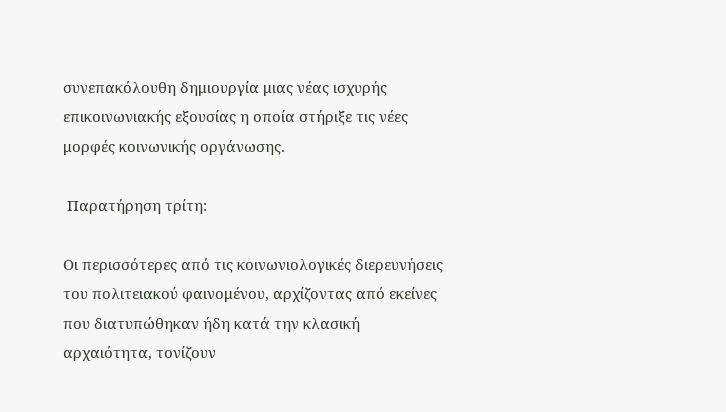συνεπακόλουθη δημιουργία μιας νέας ισχυρής επικοινωνιακής εξουσίας η οποία στήριξε τις νέες μορφές κοινωνικής οργάνωσης.

 Παρατήρηση τρίτη:

Οι περισσότερες από τις κοινωνιολογικές διερευνήσεις του πολιτειακού φαινομένου, αρχίζοντας από εκείνες που διατυπώθηκαν ήδη κατά την κλασική αρχαιότητα, τονίζουν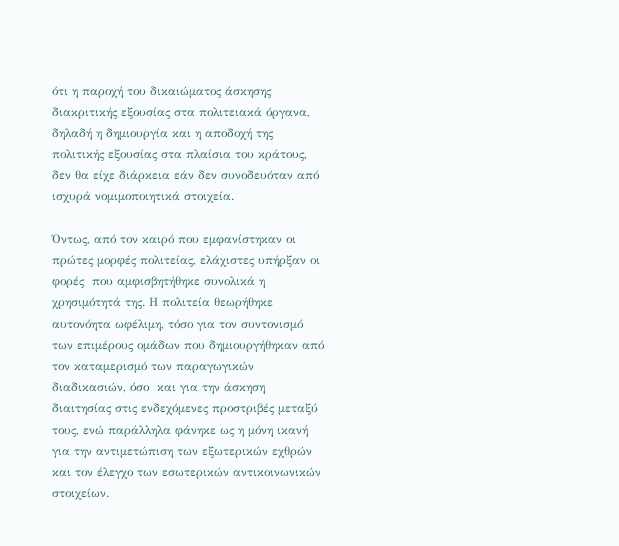ότι η παροχή του δικαιώματος άσκησης διακριτικής εξουσίας στα πολιτειακά όργανα, δηλαδή η δημιουργία και η αποδοχή της πολιτικής εξουσίας στα πλαίσια του κράτους, δεν θα είχε διάρκεια εάν δεν συνοδευόταν από ισχυρά νομιμοποιητικά στοιχεία.

Όντως, από τον καιρό που εμφανίστηκαν οι πρώτες μορφές πολιτείας, ελάχιστες υπήρξαν οι φορές  που αμφισβητήθηκε συνολικά η χρησιμότητά της. Η πολιτεία θεωρήθηκε αυτονόητα ωφέλιμη, τόσο για τον συντονισμό των επιμέρους ομάδων που δημιουργήθηκαν από τον καταμερισμό των παραγωγικών διαδικασιών, όσο  και για την άσκηση διαιτησίας στις ενδεχόμενες προστριβές μεταξύ τους, ενώ παράλληλα φάνηκε ως η μόνη ικανή για την αντιμετώπιση των εξωτερικών εχθρών και τον έλεγχο των εσωτερικών αντικοινωνικών στοιχείων.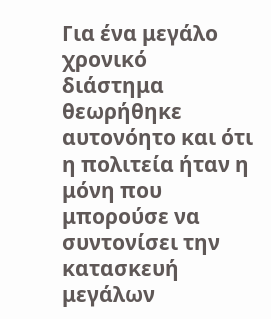Για ένα μεγάλο χρονικό διάστημα θεωρήθηκε αυτονόητο και ότι η πολιτεία ήταν η μόνη που μπορούσε να συντονίσει την κατασκευή μεγάλων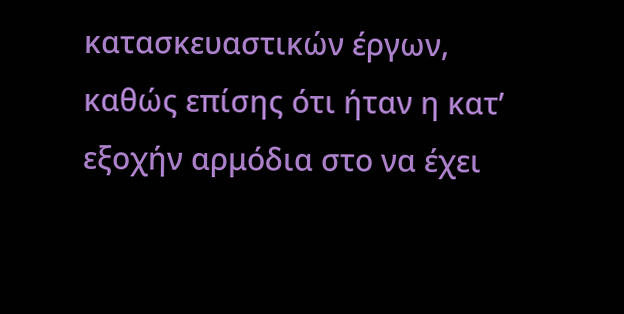κατασκευαστικών έργων, καθώς επίσης ότι ήταν η κατ’ εξοχήν αρμόδια στο να έχει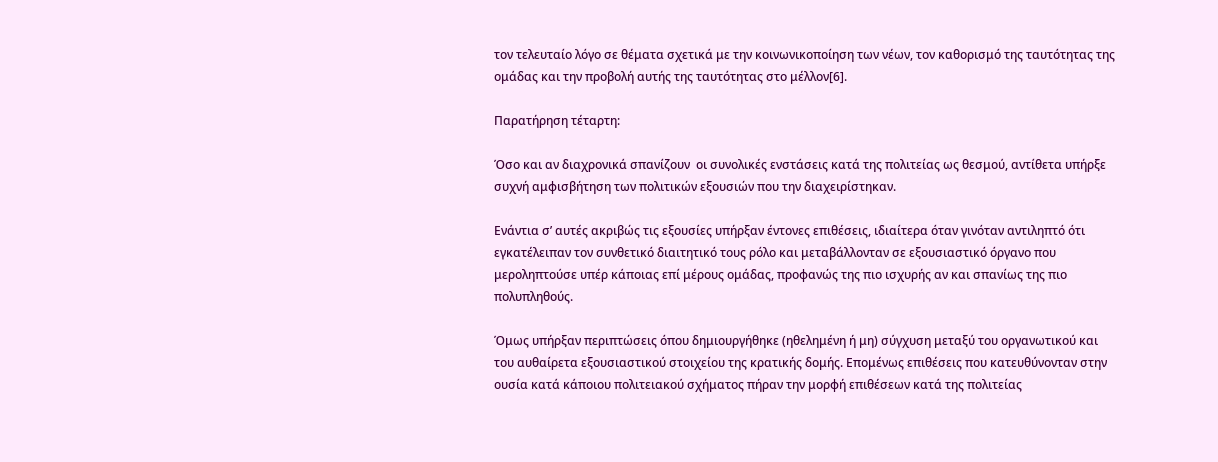τον τελευταίο λόγο σε θέματα σχετικά με την κοινωνικοποίηση των νέων, τον καθορισμό της ταυτότητας της ομάδας και την προβολή αυτής της ταυτότητας στο μέλλον[6].

Παρατήρηση τέταρτη:

Όσο και αν διαχρονικά σπανίζουν  οι συνολικές ενστάσεις κατά της πολιτείας ως θεσμού, αντίθετα υπήρξε συχνή αμφισβήτηση των πολιτικών εξουσιών που την διαχειρίστηκαν.

Ενάντια σ’ αυτές ακριβώς τις εξουσίες υπήρξαν έντονες επιθέσεις, ιδιαίτερα όταν γινόταν αντιληπτό ότι εγκατέλειπαν τον συνθετικό διαιτητικό τους ρόλο και μεταβάλλονταν σε εξουσιαστικό όργανο που μεροληπτούσε υπέρ κάποιας επί μέρους ομάδας, προφανώς της πιο ισχυρής αν και σπανίως της πιο πολυπληθούς.

Όμως υπήρξαν περιπτώσεις όπου δημιουργήθηκε (ηθελημένη ή μη) σύγχυση μεταξύ του οργανωτικού και του αυθαίρετα εξουσιαστικού στοιχείου της κρατικής δομής. Επομένως επιθέσεις που κατευθύνονταν στην ουσία κατά κάποιου πολιτειακού σχήματος πήραν την μορφή επιθέσεων κατά της πολιτείας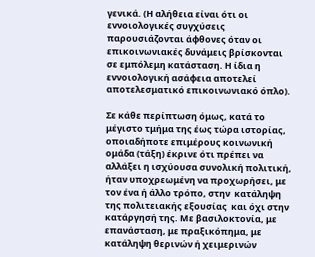γενικά. (Η αλήθεια είναι ότι οι εννοιολογικές συγχύσεις παρουσιάζονται άφθονες όταν οι επικοινωνιακές δυνάμεις βρίσκονται σε εμπόλεμη κατάσταση. Η ίδια η εννοιολογική ασάφεια αποτελεί αποτελεσματικό επικοινωνιακό όπλο).

Σε κάθε περίπτωση όμως, κατά το μέγιστο τμήμα της έως τώρα ιστορίας, οποιαδήποτε επιμέρους κοινωνική ομάδα (τάξη) έκρινε ότι πρέπει να αλλάξει η ισχύουσα συνολική πολιτική, ήταν υποχρεωμένη να προχωρήσει, με τον ένα ή άλλο τρόπο, στην  κατάληψη της πολιτειακής εξουσίας  και όχι στην κατάργησή της. Με βασιλοκτονία, με επανάσταση, με πραξικόπημα, με κατάληψη θερινών ή χειμερινών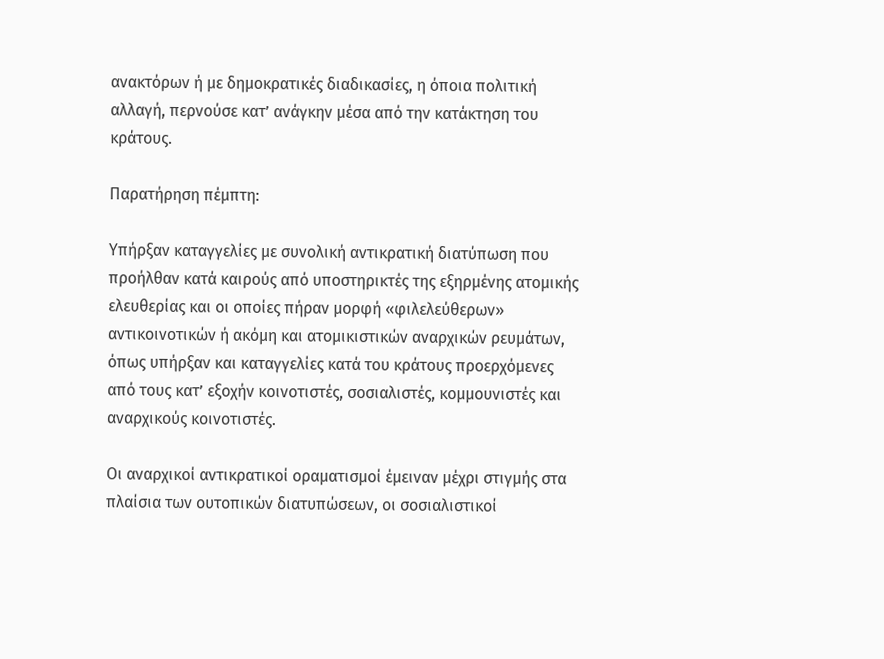ανακτόρων ή με δημοκρατικές διαδικασίες, η όποια πολιτική αλλαγή, περνούσε κατ’ ανάγκην μέσα από την κατάκτηση του κράτους.

Παρατήρηση πέμπτη:

Υπήρξαν καταγγελίες με συνολική αντικρατική διατύπωση που προήλθαν κατά καιρούς από υποστηρικτές της εξηρμένης ατομικής ελευθερίας και οι οποίες πήραν μορφή «φιλελεύθερων» αντικοινοτικών ή ακόμη και ατομικιστικών αναρχικών ρευμάτων, όπως υπήρξαν και καταγγελίες κατά του κράτους προερχόμενες από τους κατ’ εξοχήν κοινοτιστές, σοσιαλιστές, κομμουνιστές και αναρχικούς κοινοτιστές.

Οι αναρχικοί αντικρατικοί οραματισμοί έμειναν μέχρι στιγμής στα πλαίσια των ουτοπικών διατυπώσεων, οι σοσιαλιστικοί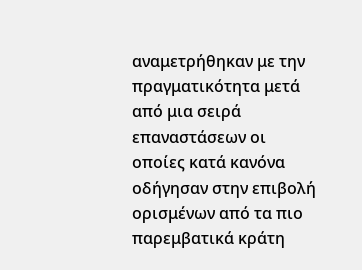αναμετρήθηκαν με την πραγματικότητα μετά από μια σειρά επαναστάσεων οι οποίες κατά κανόνα οδήγησαν στην επιβολή ορισμένων από τα πιο παρεμβατικά κράτη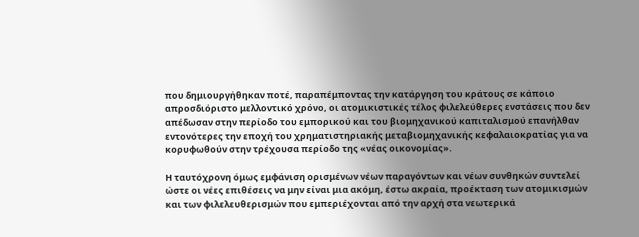που δημιουργήθηκαν ποτέ, παραπέμποντας την κατάργηση του κράτους σε κάποιο απροσδιόριστο μελλοντικό χρόνο, οι ατομικιστικές τέλος φιλελεύθερες ενστάσεις που δεν απέδωσαν στην περίοδο του εμπορικού και του βιομηχανικού καπιταλισμού επανήλθαν εντονότερες την εποχή του χρηματιστηριακής μεταβιομηχανικής κεφαλαιοκρατίας για να κορυφωθούν στην τρέχουσα περίοδο της «νέας οικονομίας».

Η ταυτόχρονη όμως εμφάνιση ορισμένων νέων παραγόντων και νέων συνθηκών συντελεί ώστε οι νέες επιθέσεις να μην είναι μια ακόμη, έστω ακραία, προέκταση των ατομικισμών και των φιλελευθερισμών που εμπεριέχονται από την αρχή στα νεωτερικά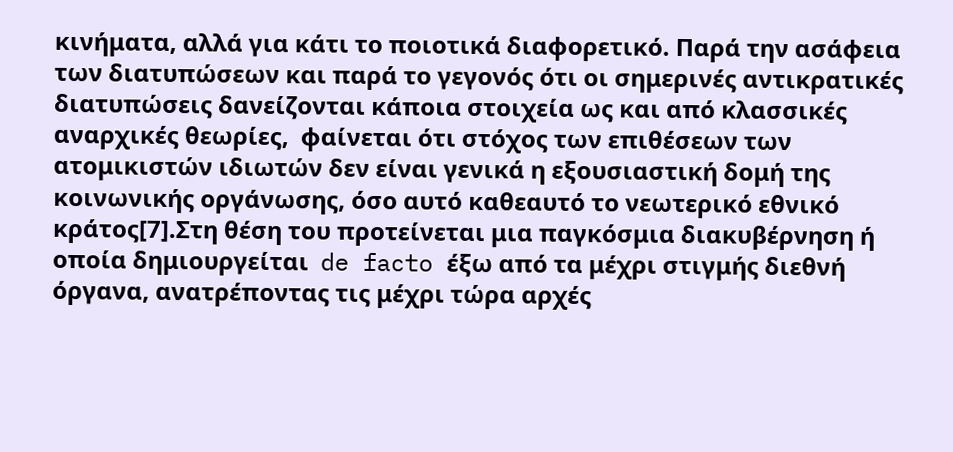κινήματα, αλλά για κάτι το ποιοτικά διαφορετικό. Παρά την ασάφεια των διατυπώσεων και παρά το γεγονός ότι οι σημερινές αντικρατικές διατυπώσεις δανείζονται κάποια στοιχεία ως και από κλασσικές αναρχικές θεωρίες,  φαίνεται ότι στόχος των επιθέσεων των ατομικιστών ιδιωτών δεν είναι γενικά η εξουσιαστική δομή της κοινωνικής οργάνωσης, όσο αυτό καθεαυτό το νεωτερικό εθνικό  κράτος[7].Στη θέση του προτείνεται μια παγκόσμια διακυβέρνηση ή οποία δημιουργείται  de facto έξω από τα μέχρι στιγμής διεθνή όργανα, ανατρέποντας τις μέχρι τώρα αρχές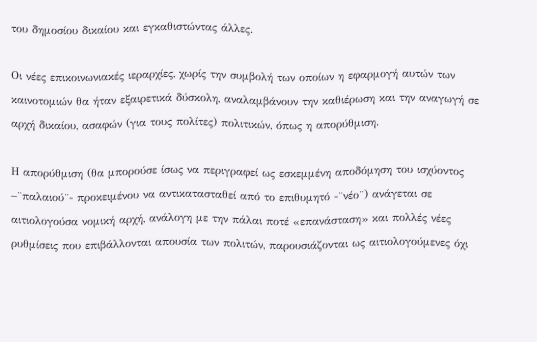του δημοσίου δικαίου και εγκαθιστώντας άλλες.

Οι νέες επικοινωνιακές ιεραρχίες, χωρίς την συμβολή των οποίων η εφαρμογή αυτών των καινοτομιών θα ήταν εξαιρετικά δύσκολη, αναλαμβάνουν την καθιέρωση και την αναγωγή σε αρχή δικαίου, ασαφών (για τους πολίτες) πολιτικών, όπως η απορύθμιση.

Η απορύθμιση (θα μπορούσε ίσως να περιγραφεί ως εσκεμμένη αποδόμηση του ισχύοντος –¨παλαιού¨- προκειμένου να αντικατασταθεί από το επιθυμητό -¨νέο¨) ανάγεται σε αιτιολογούσα νομική αρχή, ανάλογη με την πάλαι ποτέ «επανάσταση» και πολλές νέες ρυθμίσεις που επιβάλλονται απουσία των πολιτών, παρουσιάζονται ως αιτιολογούμενες όχι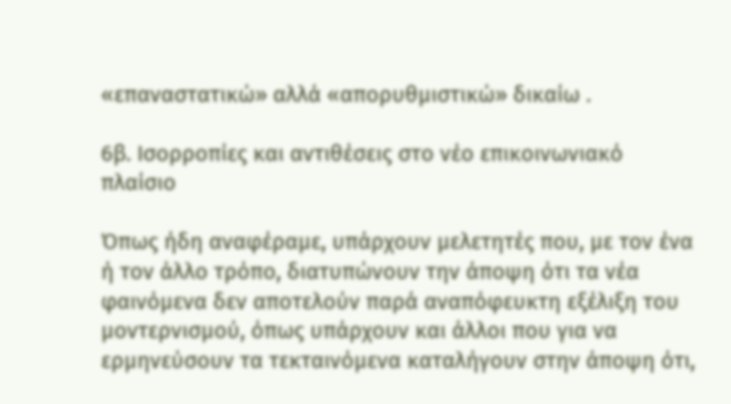«επαναστατικώ» αλλά «απορυθμιστικώ» δικαίω .

6β. Ισορροπίες και αντιθέσεις στo νέο επικοινωνιακό πλαίσιο

Όπως ήδη αναφέραμε, υπάρχουν μελετητές που, με τον ένα ή τον άλλο τρόπο, διατυπώνουν την άποψη ότι τα νέα φαινόμενα δεν αποτελούν παρά αναπόφευκτη εξέλιξη του μοντερνισμού, όπως υπάρχουν και άλλοι που για να ερμηνεύσουν τα τεκταινόμενα καταλήγουν στην άποψη ότι,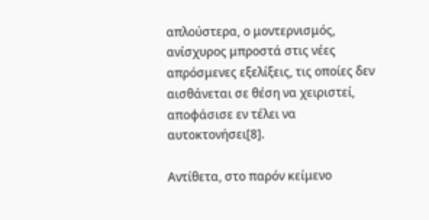απλούστερα, ο μοντερνισμός, ανίσχυρος μπροστά στις νέες απρόσμενες εξελίξεις, τις οποίες δεν αισθάνεται σε θέση να χειριστεί, αποφάσισε εν τέλει να αυτοκτονήσει[8].

Αντίθετα, στο παρόν κείμενο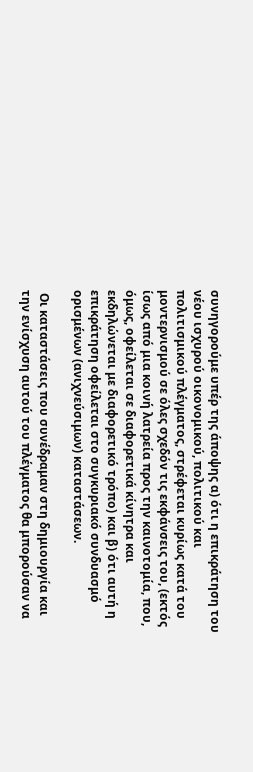συνηγορούμε υπέρ της άποψης α) ότι η επικράτηση του νέου ισχυρού οικονομικού, πολιτικού και πολιτισμικού πλέγματος, στρέφεται κυρίως κατά του μοντερνισμού σε όλες σχεδόν τις εκφάνσεις του, (εκτός ίσως από μια κοινή λατρεία προς την καινοτομία, που, όμως, οφείλεται σε διαφορετικά κίνητρα και εκδηλώνεται με διαφορετικό τρόπο) και β) ότι αυτή η επικράτηση οφείλεται στο συγκυριακό συνδυασμό ορισμένων (ανιχνεύσιμων) καταστάσεων.

 Οι καταστάσεις που συνέδραμαν στη δημιουργία και την ενίσχυση αυτού του πλέγματος θα μπορούσαν να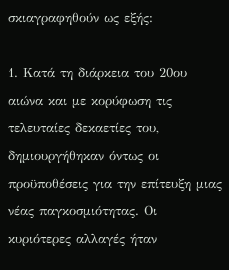σκιαγραφηθούν ως εξής:

1. Κατά τη διάρκεια του 20ου αιώνα και με κορύφωση τις τελευταίες δεκαετίες του, δημιουργήθηκαν όντως οι προϋποθέσεις για την επίτευξη μιας νέας παγκοσμιότητας. Οι κυριότερες αλλαγές ήταν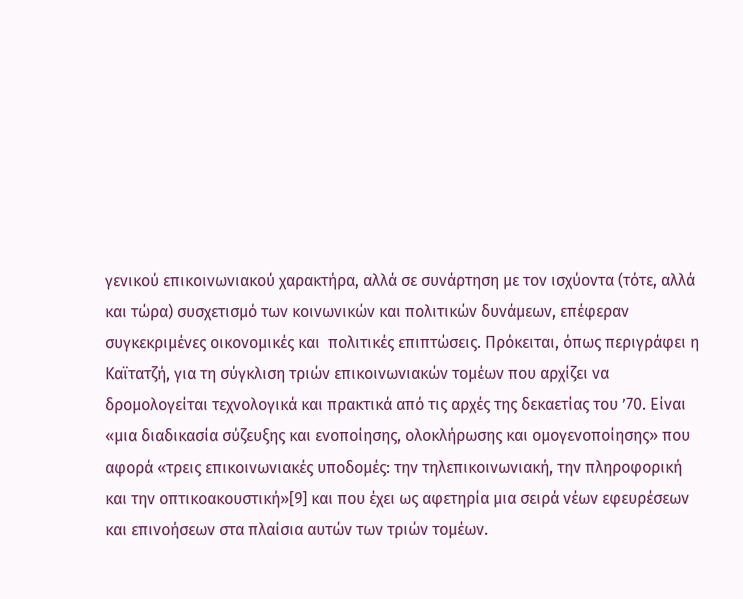γενικού επικοινωνιακού χαρακτήρα, αλλά σε συνάρτηση με τον ισχύοντα (τότε, αλλά και τώρα) συσχετισμό των κοινωνικών και πολιτικών δυνάμεων, επέφεραν συγκεκριμένες οικονομικές και  πολιτικές επιπτώσεις. Πρόκειται, όπως περιγράφει η Καϊτατζή, για τη σύγκλιση τριών επικοινωνιακών τομέων που αρχίζει να δρομολογείται τεχνολογικά και πρακτικά από τις αρχές της δεκαετίας του ’70. Είναι «μια διαδικασία σύζευξης και ενοποίησης, ολοκλήρωσης και ομογενοποίησης» που αφορά «τρεις επικοινωνιακές υποδομές: την τηλεπικοινωνιακή, την πληροφορική και την οπτικοακουστική»[9] και που έχει ως αφετηρία μια σειρά νέων εφευρέσεων και επινοήσεων στα πλαίσια αυτών των τριών τομέων.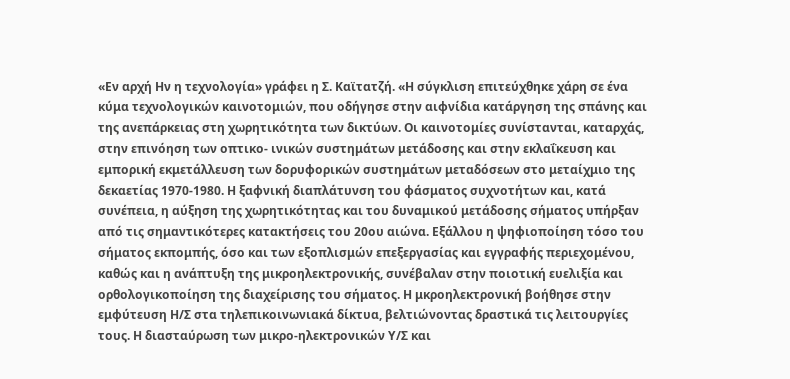«Εν αρχή Ην η τεχνολογία» γράφει η Σ. Καϊτατζή. «Η σύγκλιση επιτεύχθηκε χάρη σε ένα κύμα τεχνολογικών καινοτομιών, που οδήγησε στην αιφνίδια κατάργηση της σπάνης και της ανεπάρκειας στη χωρητικότητα των δικτύων. Οι καινοτομίες συνίστανται, καταρχάς, στην επινόηση των οπτικο- ινικών συστημάτων μετάδοσης και στην εκλαΐκευση και εμπορική εκμετάλλευση των δορυφορικών συστημάτων μεταδόσεων στο μεταίχμιο της δεκαετίας 1970-1980. Η ξαφνική διαπλάτυνση του φάσματος συχνοτήτων και, κατά συνέπεια, η αύξηση της χωρητικότητας και του δυναμικού μετάδοσης σήματος υπήρξαν από τις σημαντικότερες κατακτήσεις του 20ου αιώνα. Εξάλλου η ψηφιοποίηση τόσο του σήματος εκπομπής, όσο και των εξοπλισμών επεξεργασίας και εγγραφής περιεχομένου, καθώς και η ανάπτυξη της μικροηλεκτρονικής, συνέβαλαν στην ποιοτική ευελιξία και ορθολογικοποίηση της διαχείρισης του σήματος. Η μκροηλεκτρονική βοήθησε στην εμφύτευση Η/Σ στα τηλεπικοινωνιακά δίκτυα, βελτιώνοντας δραστικά τις λειτουργίες τους. Η διασταύρωση των μικρο-ηλεκτρονικών Υ/Σ και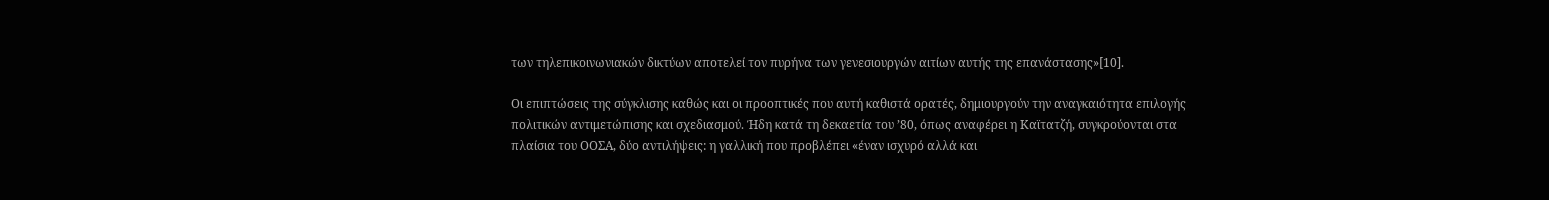των τηλεπικοινωνιακών δικτύων αποτελεί τον πυρήνα των γενεσιουργών αιτίων αυτής της επανάστασης»[10].

Οι επιπτώσεις της σύγκλισης καθώς και οι προοπτικές που αυτή καθιστά ορατές, δημιουργούν την αναγκαιότητα επιλογής πολιτικών αντιμετώπισης και σχεδιασμού. Ήδη κατά τη δεκαετία του ’80, όπως αναφέρει η Καϊτατζή, συγκρούονται στα πλαίσια του ΟΟΣΑ, δύο αντιλήψεις: η γαλλική που προβλέπει «έναν ισχυρό αλλά και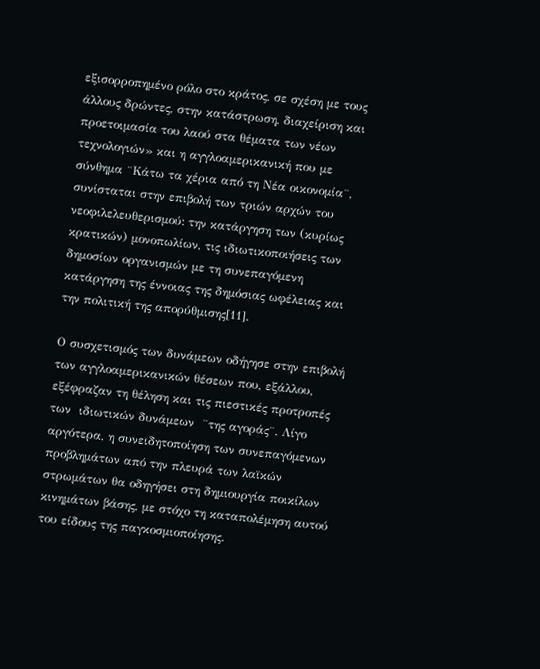εξισορροπημένο ρόλο στο κράτος, σε σχέση με τους άλλους δρώντες, στην κατάστρωση, διαχείριση και προετοιμασία του λαού στα θέματα των νέων τεχνολογιών» και η αγγλοαμερικανική που με σύνθημα ¨Κάτω τα χέρια από τη Νέα οικονομία¨, συνίσταται στην επιβολή των τριών αρχών του νεοφιλελευθερισμού: την κατάργηση των (κυρίως κρατικών) μονοπωλίων, τις ιδιωτικοποιήσεις των δημοσίων οργανισμών με τη συνεπαγόμενη κατάργηση της έννοιας της δημόσιας ωφέλειας και  την πολιτική της απορύθμισης[11].

Ο συσχετισμός των δυνάμεων οδήγησε στην επιβολή των αγγλοαμερικανικών θέσεων που, εξάλλου, εξέφραζαν τη θέληση και τις πιεστικές προτροπές των  ιδιωτικών δυνάμεων  ¨της αγοράς¨. Λίγο αργότερα, η συνειδητοποίηση των συνεπαγόμενων προβλημάτων από την πλευρά των λαϊκών στρωμάτων θα οδηγήσει στη δημιουργία ποικίλων κινημάτων βάσης, με στόχο τη καταπολέμηση αυτού του είδους της παγκοσμιοποίησης.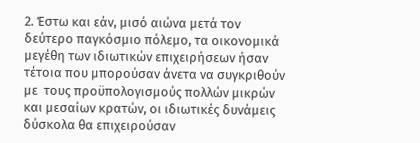2. Έστω και εάν, μισό αιώνα μετά τον δεύτερο παγκόσμιο πόλεμο, τα οικονομικά μεγέθη των ιδιωτικών επιχειρήσεων ήσαν τέτοια που μπορούσαν άνετα να συγκριθούν με  τους προϋπολογισμούς πολλών μικρών και μεσαίων κρατών, οι ιδιωτικές δυνάμεις δύσκολα θα επιχειρούσαν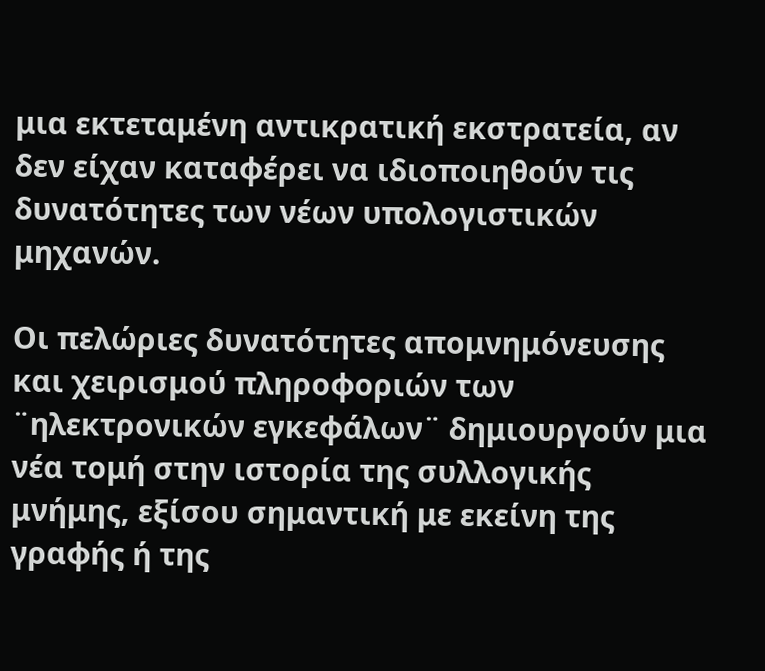μια εκτεταμένη αντικρατική εκστρατεία, αν δεν είχαν καταφέρει να ιδιοποιηθούν τις δυνατότητες των νέων υπολογιστικών μηχανών.

Οι πελώριες δυνατότητες απομνημόνευσης και χειρισμού πληροφοριών των ¨ηλεκτρονικών εγκεφάλων¨ δημιουργούν μια νέα τομή στην ιστορία της συλλογικής μνήμης, εξίσου σημαντική με εκείνη της γραφής ή της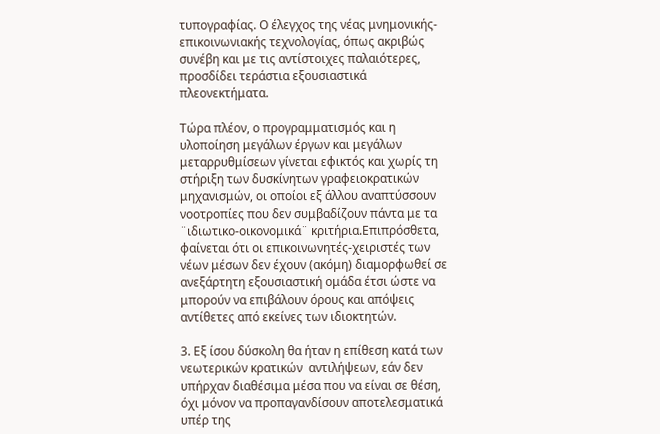τυπογραφίας. Ο έλεγχος της νέας μνημονικής-επικοινωνιακής τεχνολογίας, όπως ακριβώς συνέβη και με τις αντίστοιχες παλαιότερες, προσδίδει τεράστια εξουσιαστικά πλεονεκτήματα.

Τώρα πλέον, ο προγραμματισμός και η υλοποίηση μεγάλων έργων και μεγάλων μεταρρυθμίσεων γίνεται εφικτός και χωρίς τη στήριξη των δυσκίνητων γραφειοκρατικών μηχανισμών, οι οποίοι εξ άλλου αναπτύσσουν νοοτροπίες που δεν συμβαδίζουν πάντα με τα ¨ιδιωτικο-οικονομικά¨ κριτήρια.Επιπρόσθετα, φαίνεται ότι οι επικοινωνητές-χειριστές των νέων μέσων δεν έχουν (ακόμη) διαμορφωθεί σε ανεξάρτητη εξουσιαστική ομάδα έτσι ώστε να μπορούν να επιβάλουν όρους και απόψεις αντίθετες από εκείνες των ιδιοκτητών.

3. Εξ ίσου δύσκολη θα ήταν η επίθεση κατά των νεωτερικών κρατικών  αντιλήψεων, εάν δεν υπήρχαν διαθέσιμα μέσα που να είναι σε θέση, όχι μόνον να προπαγανδίσουν αποτελεσματικά υπέρ της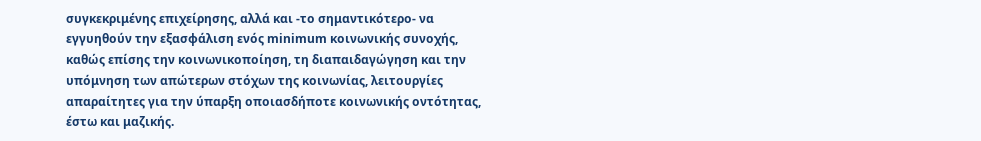συγκεκριμένης επιχείρησης, αλλά και -το σημαντικότερο- να εγγυηθούν την εξασφάλιση ενός minimum κοινωνικής συνοχής, καθώς επίσης την κοινωνικοποίηση, τη διαπαιδαγώγηση και την υπόμνηση των απώτερων στόχων της κοινωνίας, λειτουργίες απαραίτητες για την ύπαρξη οποιασδήποτε κοινωνικής οντότητας, έστω και μαζικής.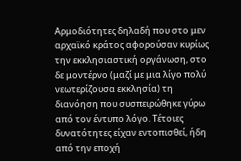Αρμοδιότητες δηλαδή που στο μεν αρχαϊκό κράτος αφορούσαν κυρίως την εκκλησιαστική οργάνωση, στο δε μοντέρνο (μαζί με μια λίγο πολύ νεωτερίζουσα εκκλησία) τη διανόηση που συσπειρώθηκε γύρω από τον έντυπο λόγο. Τέτοιες δυνατότητες είχαν εντοπισθεί, ήδη από την εποχή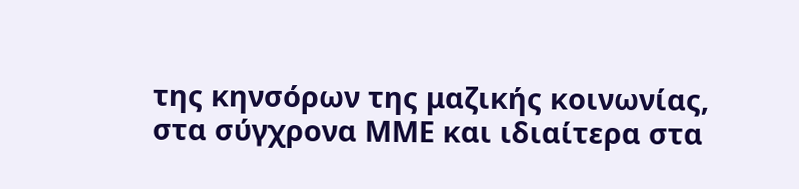της κηνσόρων της μαζικής κοινωνίας, στα σύγχρονα ΜΜΕ και ιδιαίτερα στα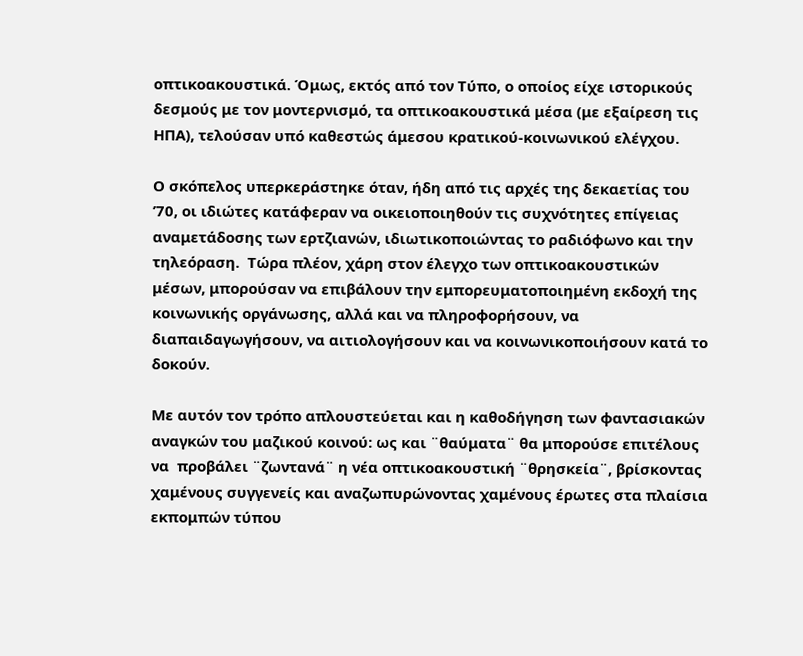οπτικοακουστικά. Όμως, εκτός από τον Τύπο, ο οποίος είχε ιστορικούς δεσμούς με τον μοντερνισμό, τα οπτικοακουστικά μέσα (με εξαίρεση τις ΗΠΑ), τελούσαν υπό καθεστώς άμεσου κρατικού-κοινωνικού ελέγχου.

Ο σκόπελος υπερκεράστηκε όταν, ήδη από τις αρχές της δεκαετίας του ’70, οι ιδιώτες κατάφεραν να οικειοποιηθούν τις συχνότητες επίγειας αναμετάδοσης των ερτζιανών, ιδιωτικοποιώντας το ραδιόφωνο και την τηλεόραση.  Τώρα πλέον, χάρη στον έλεγχο των οπτικοακουστικών μέσων, μπορούσαν να επιβάλουν την εμπορευματοποιημένη εκδοχή της κοινωνικής οργάνωσης, αλλά και να πληροφορήσουν, να διαπαιδαγωγήσουν, να αιτιολογήσουν και να κοινωνικοποιήσουν κατά το δοκούν.

Με αυτόν τον τρόπο απλουστεύεται και η καθοδήγηση των φαντασιακών αναγκών του μαζικού κοινού: ως και ¨θαύματα¨ θα μπορούσε επιτέλους να  προβάλει ¨ζωντανά¨ η νέα οπτικοακουστική ¨θρησκεία¨, βρίσκοντας χαμένους συγγενείς και αναζωπυρώνοντας χαμένους έρωτες στα πλαίσια εκπομπών τύπου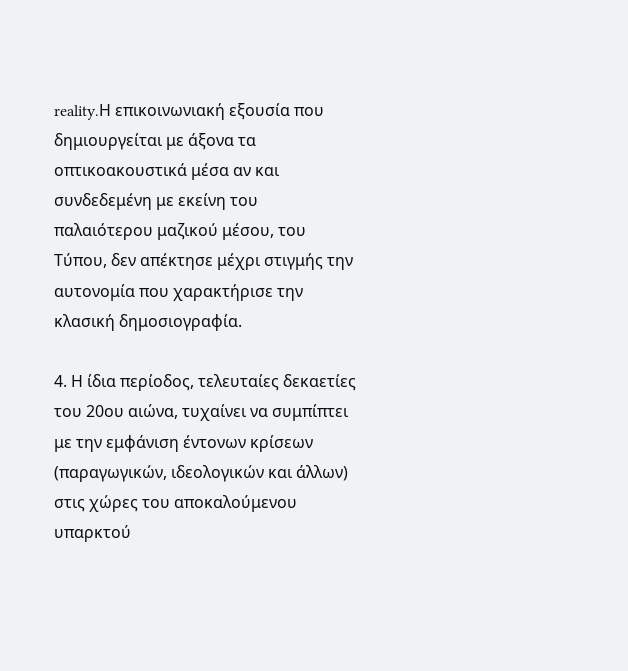reality.Η επικοινωνιακή εξουσία που δημιουργείται με άξονα τα οπτικοακουστικά μέσα αν και συνδεδεμένη με εκείνη του παλαιότερου μαζικού μέσου, του Τύπου, δεν απέκτησε μέχρι στιγμής την αυτονομία που χαρακτήρισε την κλασική δημοσιογραφία.

4. Η ίδια περίοδος, τελευταίες δεκαετίες του 20ου αιώνα, τυχαίνει να συμπίπτει με την εμφάνιση έντονων κρίσεων (παραγωγικών, ιδεολογικών και άλλων) στις χώρες του αποκαλούμενου υπαρκτού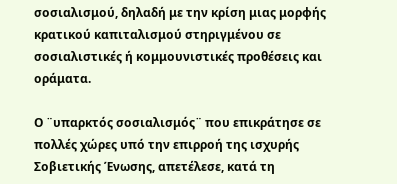σοσιαλισμού, δηλαδή με την κρίση μιας μορφής κρατικού καπιταλισμού στηριγμένου σε σοσιαλιστικές ή κομμουνιστικές προθέσεις και οράματα.

Ο ¨υπαρκτός σοσιαλισμός¨ που επικράτησε σε πολλές χώρες υπό την επιρροή της ισχυρής Σοβιετικής Ένωσης, απετέλεσε, κατά τη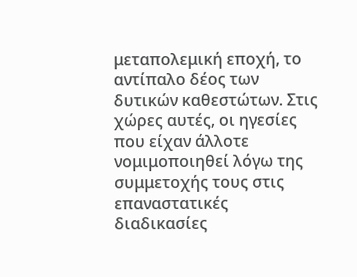μεταπολεμική εποχή, το αντίπαλο δέος των δυτικών καθεστώτων. Στις χώρες αυτές, οι ηγεσίες που είχαν άλλοτε νομιμοποιηθεί λόγω της συμμετοχής τους στις επαναστατικές διαδικασίες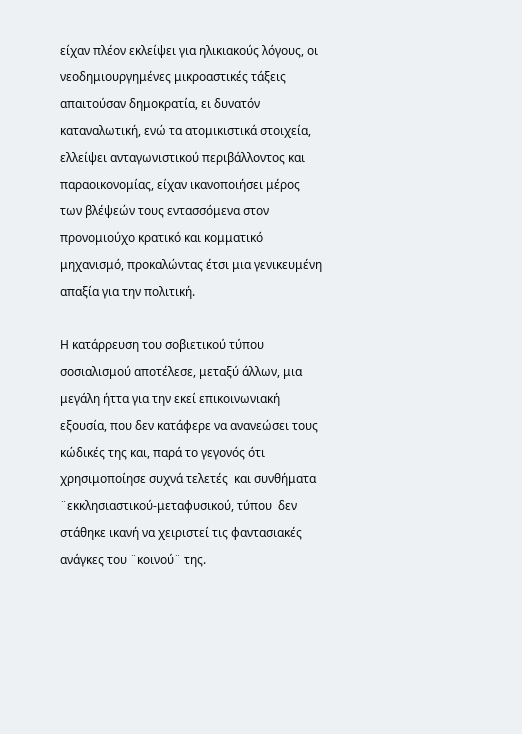είχαν πλέον εκλείψει για ηλικιακούς λόγους, οι νεοδημιουργημένες μικροαστικές τάξεις απαιτούσαν δημοκρατία, ει δυνατόν καταναλωτική, ενώ τα ατομικιστικά στοιχεία, ελλείψει ανταγωνιστικού περιβάλλοντος και παραοικονομίας, είχαν ικανοποιήσει μέρος των βλέψεών τους εντασσόμενα στον προνομιούχο κρατικό και κομματικό μηχανισμό, προκαλώντας έτσι μια γενικευμένη απαξία για την πολιτική.

Η κατάρρευση του σοβιετικού τύπου σοσιαλισμού αποτέλεσε, μεταξύ άλλων, μια μεγάλη ήττα για την εκεί επικοινωνιακή εξουσία, που δεν κατάφερε να ανανεώσει τους κώδικές της και, παρά το γεγονός ότι χρησιμοποίησε συχνά τελετές  και συνθήματα ¨εκκλησιαστικού-μεταφυσικού, τύπου  δεν στάθηκε ικανή να χειριστεί τις φαντασιακές ανάγκες του ¨κοινού¨ της.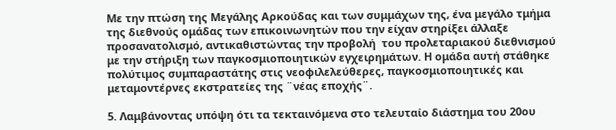Με την πτώση της Μεγάλης Αρκούδας και των συμμάχων της, ένα μεγάλο τμήμα της διεθνούς ομάδας των επικοινωνητών που την είχαν στηρίξει άλλαξε προσανατολισμό, αντικαθιστώντας την προβολή  του προλεταριακού διεθνισμού με την στήριξη των παγκοσμιοποιητικών εγχειρημάτων. Η ομάδα αυτή στάθηκε πολύτιμος συμπαραστάτης στις νεοφιλελεύθερες, παγκοσμιοποιητικές και μεταμοντέρνες εκστρατείες της ¨νέας εποχής¨.

5. Λαμβάνοντας υπόψη ότι τα τεκταινόμενα στο τελευταίο διάστημα του 20ου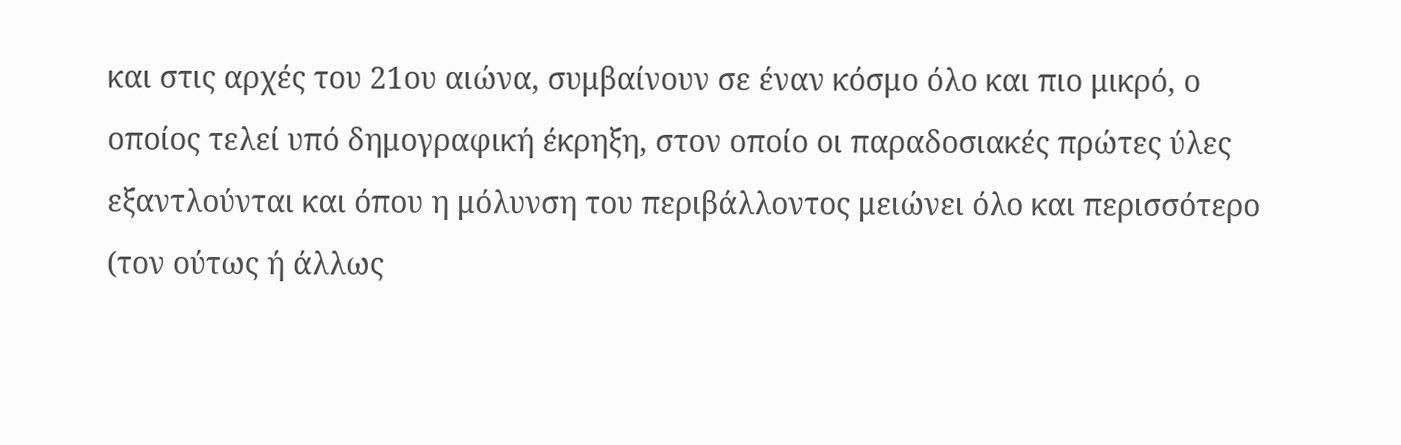και στις αρχές του 21ου αιώνα, συμβαίνουν σε έναν κόσμο όλο και πιο μικρό, ο οποίος τελεί υπό δημογραφική έκρηξη, στον οποίο οι παραδοσιακές πρώτες ύλες εξαντλούνται και όπου η μόλυνση του περιβάλλοντος μειώνει όλο και περισσότερο (τον ούτως ή άλλως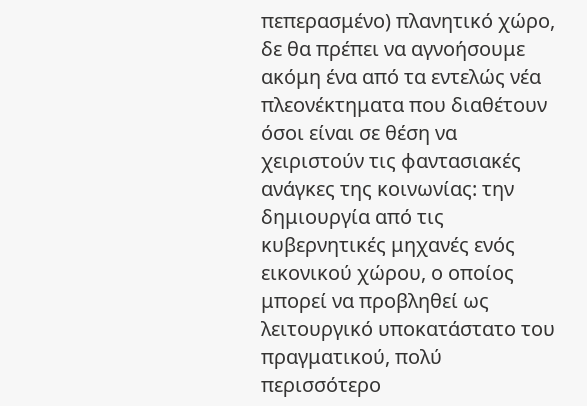πεπερασμένο) πλανητικό χώρο,  δε θα πρέπει να αγνοήσουμε ακόμη ένα από τα εντελώς νέα πλεονέκτηματα που διαθέτουν όσοι είναι σε θέση να χειριστούν τις φαντασιακές ανάγκες της κοινωνίας: την δημιουργία από τις κυβερνητικές μηχανές ενός εικονικού χώρου, ο οποίος μπορεί να προβληθεί ως λειτουργικό υποκατάστατο του πραγματικού, πολύ περισσότερο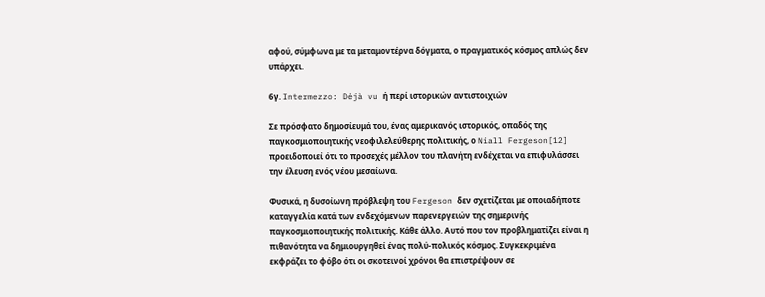αφού, σύμφωνα με τα μεταμοντέρνα δόγματα, ο πραγματικός κόσμος απλώς δεν υπάρχει.

6γ. Intermezzo: Déjà vu ή περί ιστορικών αντιστοιχιών

Σε πρόσφατο δημοσίευμά του, ένας αμερικανός ιστορικός, οπαδός της παγκοσμιοποιητικής νεοφιλελεύθερης πολιτικής, ο Niall Fergeson[12] προειδοποιεί ότι το προσεχές μέλλον του πλανήτη ενδέχεται να επιφυλάσσει την έλευση ενός νέου μεσαίωνα.

Φυσικά, η δυσοίωνη πρόβλεψη του Fergeson δεν σχετίζεται με οποιαδήποτε καταγγελία κατά των ενδεχόμενων παρενεργειών της σημερινής παγκοσμιοποιητικής πολιτικής. Κάθε άλλο. Αυτό που τον προβληματίζει είναι η πιθανότητα να δημιουργηθεί ένας πολύ-πολικός κόσμος. Συγκεκριμένα εκφράζει το φόβο ότι οι σκοτεινοί χρόνοι θα επιστρέψουν σε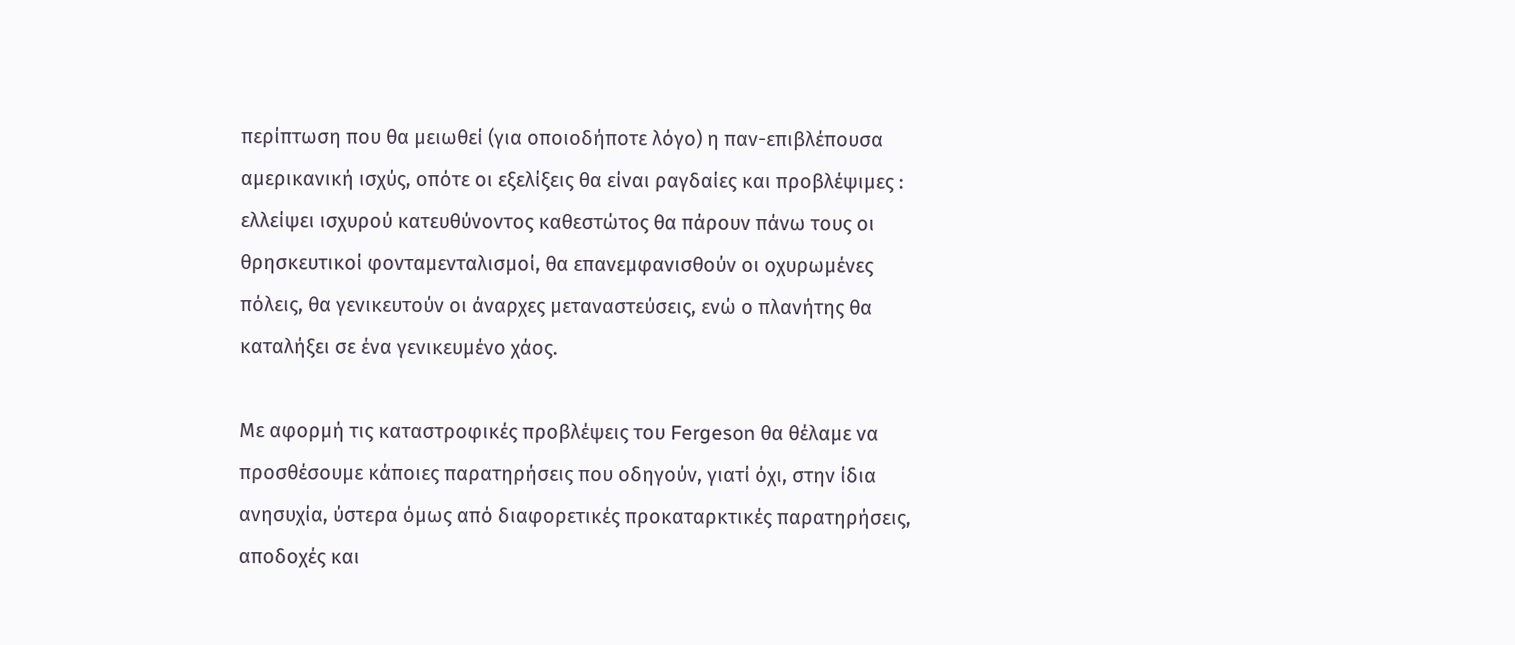περίπτωση που θα μειωθεί (για οποιοδήποτε λόγο) η παν-επιβλέπουσα αμερικανική ισχύς, οπότε οι εξελίξεις θα είναι ραγδαίες και προβλέψιμες : ελλείψει ισχυρού κατευθύνοντος καθεστώτος θα πάρουν πάνω τους οι θρησκευτικοί φονταμενταλισμοί, θα επανεμφανισθούν οι οχυρωμένες πόλεις, θα γενικευτούν οι άναρχες μεταναστεύσεις, ενώ ο πλανήτης θα καταλήξει σε ένα γενικευμένο χάος.

Με αφορμή τις καταστροφικές προβλέψεις του Fergeson θα θέλαμε να προσθέσουμε κάποιες παρατηρήσεις που οδηγούν, γιατί όχι, στην ίδια ανησυχία, ύστερα όμως από διαφορετικές προκαταρκτικές παρατηρήσεις, αποδοχές και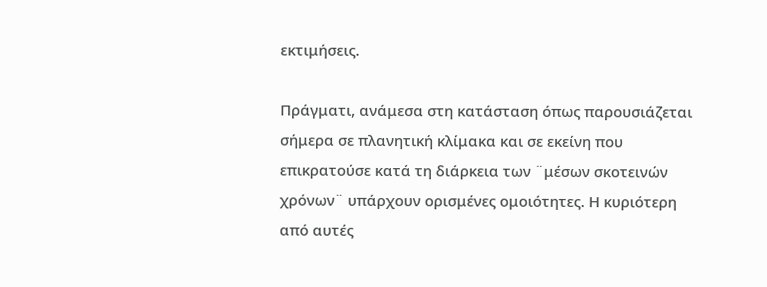εκτιμήσεις.

Πράγματι, ανάμεσα στη κατάσταση όπως παρουσιάζεται σήμερα σε πλανητική κλίμακα και σε εκείνη που επικρατούσε κατά τη διάρκεια των ¨μέσων σκοτεινών χρόνων¨ υπάρχουν ορισμένες ομοιότητες. Η κυριότερη από αυτές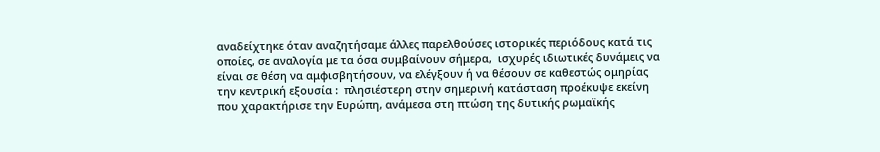αναδείχτηκε όταν αναζητήσαμε άλλες παρελθούσες ιστορικές περιόδους κατά τις οποίες, σε αναλογία με τα όσα συμβαίνουν σήμερα,  ισχυρές ιδιωτικές δυνάμεις να είναι σε θέση να αμφισβητήσουν, να ελέγξουν ή να θέσουν σε καθεστώς ομηρίας  την κεντρική εξουσία :  πλησιέστερη στην σημερινή κατάσταση προέκυψε εκείνη που χαρακτήρισε την Ευρώπη, ανάμεσα στη πτώση της δυτικής ρωμαϊκής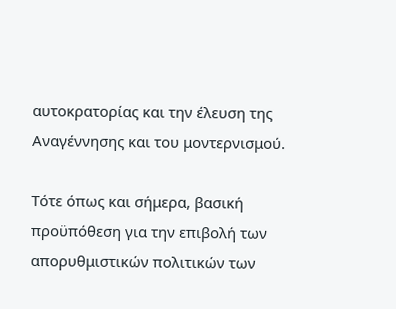αυτοκρατορίας και την έλευση της Αναγέννησης και του μοντερνισμού.

Τότε όπως και σήμερα, βασική προϋπόθεση για την επιβολή των απορυθμιστικών πολιτικών των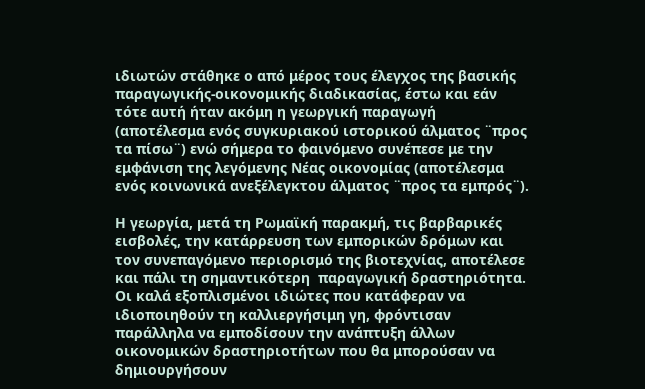ιδιωτών στάθηκε ο από μέρος τους έλεγχος της βασικής παραγωγικής-οικονομικής διαδικασίας, έστω και εάν τότε αυτή ήταν ακόμη η γεωργική παραγωγή (αποτέλεσμα ενός συγκυριακού ιστορικού άλματος ¨προς τα πίσω¨) ενώ σήμερα το φαινόμενο συνέπεσε με την εμφάνιση της λεγόμενης Νέας οικονομίας (αποτέλεσμα ενός κοινωνικά ανεξέλεγκτου άλματος ¨προς τα εμπρός¨).

Η γεωργία, μετά τη Ρωμαϊκή παρακμή, τις βαρβαρικές εισβολές, την κατάρρευση των εμπορικών δρόμων και τον συνεπαγόμενο περιορισμό της βιοτεχνίας, αποτέλεσε και πάλι τη σημαντικότερη  παραγωγική δραστηριότητα. Οι καλά εξοπλισμένοι ιδιώτες που κατάφεραν να ιδιοποιηθούν τη καλλιεργήσιμη γη, φρόντισαν παράλληλα να εμποδίσουν την ανάπτυξη άλλων οικονομικών δραστηριοτήτων που θα μπορούσαν να δημιουργήσουν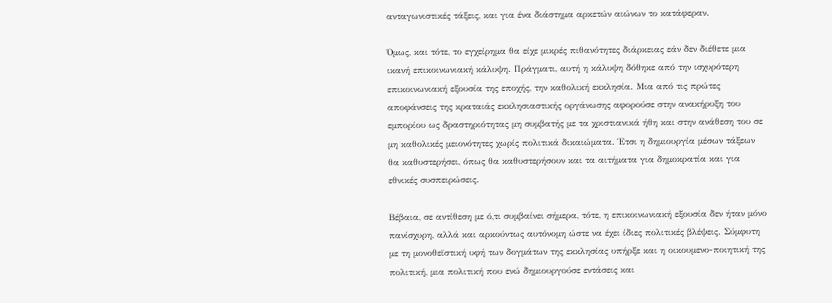ανταγωνιστικές τάξεις, και για ένα διάστημα αρκετών αιώνων το κατάφεραν.

Όμως, και τότε, το εγχείρημα θα είχε μικρές πιθανότητες διάρκειας εάν δεν διέθετε μια ικανή επικοινωνιακή κάλυψη. Πράγματι, αυτή η κάλυψη δόθηκε από την ισχυρότερη επικοινωνιακή εξουσία της εποχής, την καθολική εκκλησία. Μια από τις πρώτες αποφάνσεις της κραταιάς εκκλησιαστικής οργάνωσης αφορούσε στην ανακήρυξη του εμπορίου ως δραστηριότητας μη συμβατής με τα χριστιανικά ήθη και στην ανάθεση του σε μη καθολικές μειονότητες χωρίς πολιτικά δικαιώματα. Έτσι η δημιουργία μέσων τάξεων θα καθυστερήσει, όπως θα καθυστερήσουν και τα αιτήματα για δημοκρατία και για εθνικές συσπειρώσεις.

Βέβαια, σε αντίθεση με ό,τι συμβαίνει σήμερα, τότε, η επικοινωνιακή εξουσία δεν ήταν μόνο πανίσχυρη, αλλά και αρκούντως αυτόνομη ώστε να έχει ίδιες πολιτικές βλέψεις. Σύμφυτη με τη μονοθεϊστική υφή των δογμάτων της εκκλησίας υπήρξε και η οικουμενο-ποιητική της πολιτική, μια πολιτική που ενώ δημιουργούσε εντάσεις και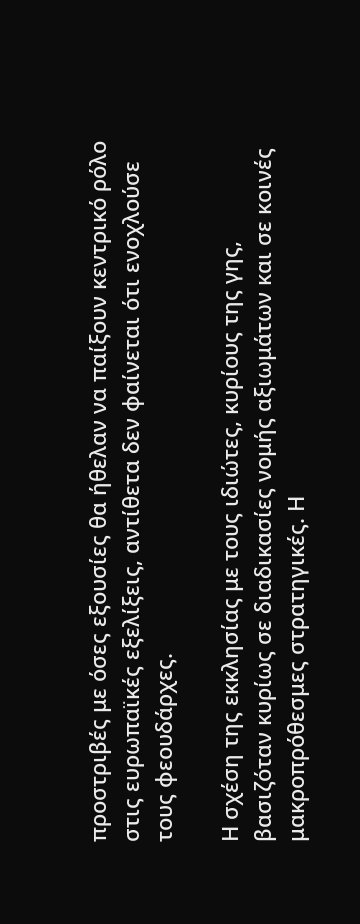προστριβές με όσες εξουσίες θα ήθελαν να παίξουν κεντρικό ρόλο στις ευρωπαϊκές εξελίξεις, αντίθετα δεν φαίνεται ότι ενοχλούσε τους φεουδάρχες.

Η σχέση της εκκλησίας με τους ιδιώτες, κυρίους της γης, βασιζόταν κυρίως σε διαδικασίες νομής αξιωμάτων και σε κοινές μακροπρόθεσμες στρατηγικές. Η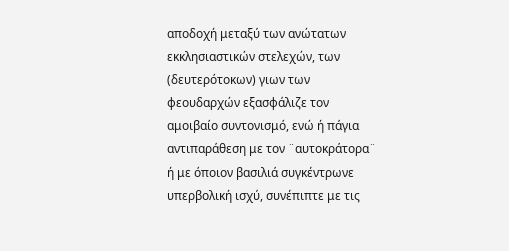αποδοχή μεταξύ των ανώτατων εκκλησιαστικών στελεχών, των (δευτερότοκων) γιων των φεουδαρχών εξασφάλιζε τον αμοιβαίο συντονισμό, ενώ ή πάγια αντιπαράθεση με τον ¨αυτοκράτορα¨ ή με όποιον βασιλιά συγκέντρωνε υπερβολική ισχύ, συνέπιπτε με τις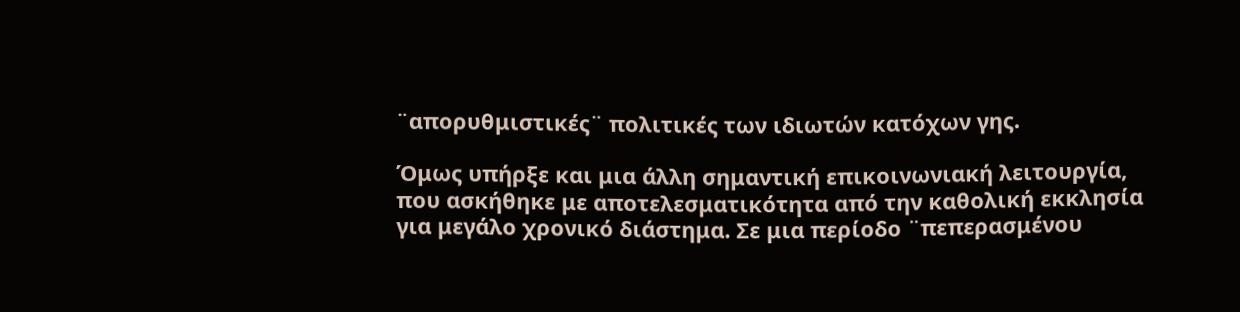¨απορυθμιστικές¨ πολιτικές των ιδιωτών κατόχων γης.

Όμως υπήρξε και μια άλλη σημαντική επικοινωνιακή λειτουργία, που ασκήθηκε με αποτελεσματικότητα από την καθολική εκκλησία για μεγάλο χρονικό διάστημα. Σε μια περίοδο ¨πεπερασμένου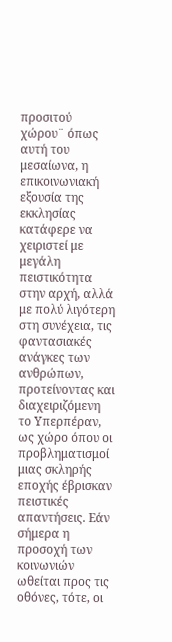προσιτού χώρου¨ όπως αυτή του μεσαίωνα, η επικοινωνιακή εξουσία της εκκλησίας κατάφερε να χειριστεί με μεγάλη πειστικότητα στην αρχή, αλλά με πολύ λιγότερη στη συνέχεια, τις φαντασιακές ανάγκες των ανθρώπων, προτείνοντας και διαχειριζόμενη το Υπερπέραν, ως χώρο όπου οι προβληματισμοί μιας σκληρής εποχής έβρισκαν πειστικές απαντήσεις. Εάν σήμερα η προσοχή των κοινωνιών ωθείται προς τις οθόνες, τότε, οι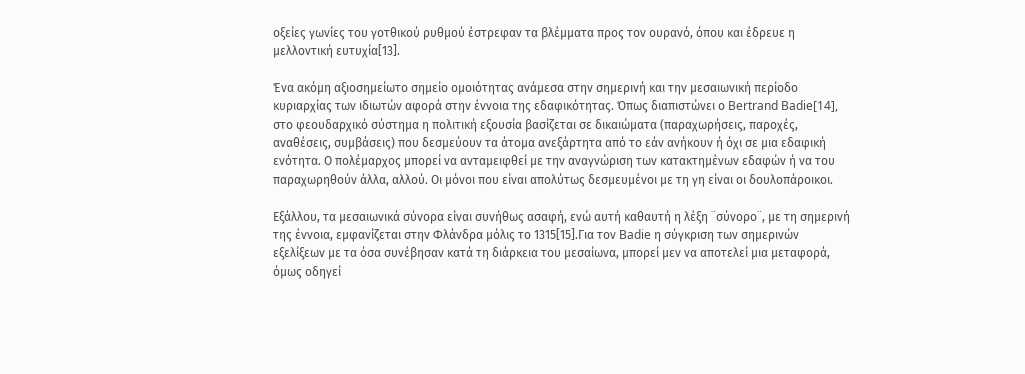οξείες γωνίες του γοτθικού ρυθμού έστρεφαν τα βλέμματα προς τον ουρανό, όπου και έδρευε η μελλοντική ευτυχία[13].

Ένα ακόμη αξιοσημείωτο σημείο ομοιότητας ανάμεσα στην σημερινή και την μεσαιωνική περίοδο κυριαρχίας των ιδιωτών αφορά στην έννοια της εδαφικότητας. Όπως διαπιστώνει ο Bertrand Badie[14], στο φεουδαρχικό σύστημα η πολιτική εξουσία βασίζεται σε δικαιώματα (παραχωρήσεις, παροχές, αναθέσεις, συμβάσεις) που δεσμεύουν τα άτομα ανεξάρτητα από το εάν ανήκουν ή όχι σε μια εδαφική ενότητα. Ο πολέμαρχος μπορεί να ανταμειφθεί με την αναγνώριση των κατακτημένων εδαφών ή να του παραχωρηθούν άλλα, αλλού. Οι μόνοι που είναι απολύτως δεσμευμένοι με τη γη είναι οι δουλοπάροικοι.

Εξάλλου, τα μεσαιωνικά σύνορα είναι συνήθως ασαφή, ενώ αυτή καθαυτή η λέξη ¨σύνορο¨, με τη σημερινή της έννοια, εμφανίζεται στην Φλάνδρα μόλις το 1315[15].Για τον Badie η σύγκριση των σημερινών εξελίξεων με τα όσα συνέβησαν κατά τη διάρκεια του μεσαίωνα, μπορεί μεν να αποτελεί μια μεταφορά, όμως οδηγεί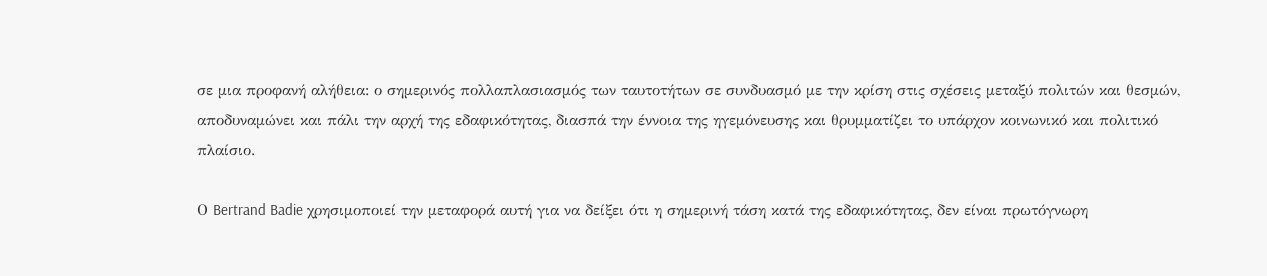σε μια προφανή αλήθεια: ο σημερινός πολλαπλασιασμός των ταυτοτήτων σε συνδυασμό με την κρίση στις σχέσεις μεταξύ πολιτών και θεσμών, αποδυναμώνει και πάλι την αρχή της εδαφικότητας, διασπά την έννοια της ηγεμόνευσης και θρυμματίζει το υπάρχον κοινωνικό και πολιτικό πλαίσιο.

Ο Bertrand Badie χρησιμοποιεί την μεταφορά αυτή για να δείξει ότι η σημερινή τάση κατά της εδαφικότητας, δεν είναι πρωτόγνωρη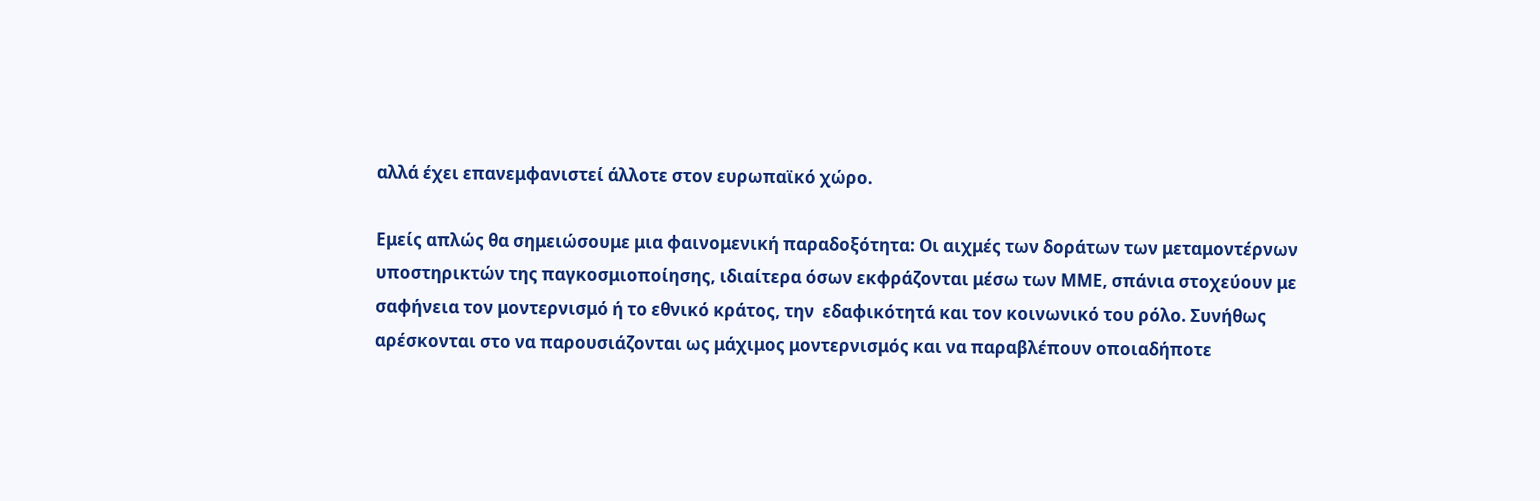αλλά έχει επανεμφανιστεί άλλοτε στον ευρωπαϊκό χώρο.

Εμείς απλώς θα σημειώσουμε μια φαινομενική παραδοξότητα: Οι αιχμές των δοράτων των μεταμοντέρνων υποστηρικτών της παγκοσμιοποίησης, ιδιαίτερα όσων εκφράζονται μέσω των ΜΜΕ, σπάνια στοχεύουν με σαφήνεια τον μοντερνισμό ή το εθνικό κράτος, την  εδαφικότητά και τον κοινωνικό του ρόλο. Συνήθως αρέσκονται στο να παρουσιάζονται ως μάχιμος μοντερνισμός και να παραβλέπουν οποιαδήποτε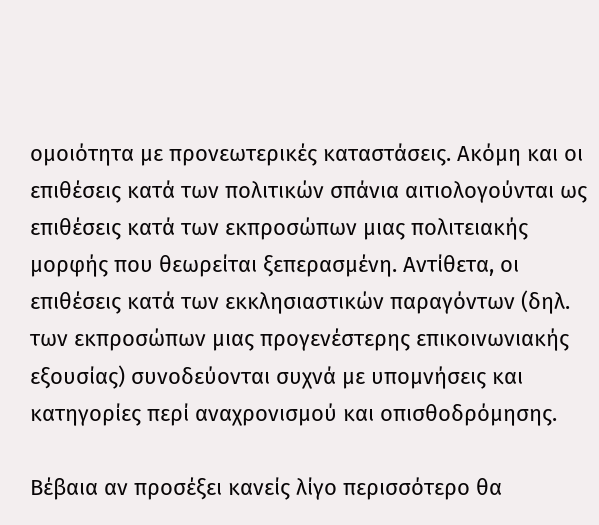ομοιότητα με προνεωτερικές καταστάσεις. Ακόμη και οι επιθέσεις κατά των πολιτικών σπάνια αιτιολογούνται ως επιθέσεις κατά των εκπροσώπων μιας πολιτειακής μορφής που θεωρείται ξεπερασμένη. Αντίθετα, οι επιθέσεις κατά των εκκλησιαστικών παραγόντων (δηλ. των εκπροσώπων μιας προγενέστερης επικοινωνιακής εξουσίας) συνοδεύονται συχνά με υπομνήσεις και κατηγορίες περί αναχρονισμού και οπισθοδρόμησης.

Βέβαια αν προσέξει κανείς λίγο περισσότερο θα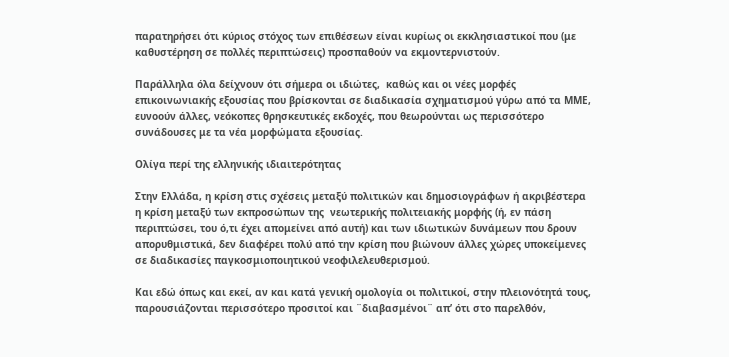παρατηρήσει ότι κύριος στόχος των επιθέσεων είναι κυρίως οι εκκλησιαστικοί που (με καθυστέρηση σε πολλές περιπτώσεις) προσπαθούν να εκμοντερνιστούν.

Παράλληλα όλα δείχνουν ότι σήμερα οι ιδιώτες,  καθώς και οι νέες μορφές επικοινωνιακής εξουσίας που βρίσκονται σε διαδικασία σχηματισμού γύρω από τα ΜΜΕ, ευνοούν άλλες, νεόκοπες θρησκευτικές εκδοχές, που θεωρούνται ως περισσότερο συνάδουσες με τα νέα μορφώματα εξουσίας.

Ολίγα περί της ελληνικής ιδιαιτερότητας

Στην Ελλάδα, η κρίση στις σχέσεις μεταξύ πολιτικών και δημοσιογράφων ή ακριβέστερα η κρίση μεταξύ των εκπροσώπων της  νεωτερικής πολιτειακής μορφής (ή, εν πάση περιπτώσει, του ό,τι έχει απομείνει από αυτή) και των ιδιωτικών δυνάμεων που δρουν απορυθμιστικά, δεν διαφέρει πολύ από την κρίση που βιώνουν άλλες χώρες υποκείμενες σε διαδικασίες παγκοσμιοποιητικού νεοφιλελευθερισμού.

Και εδώ όπως και εκεί, αν και κατά γενική ομολογία οι πολιτικοί, στην πλειονότητά τους, παρουσιάζονται περισσότερο προσιτοί και ¨διαβασμένοι¨ απ’ ότι στο παρελθόν,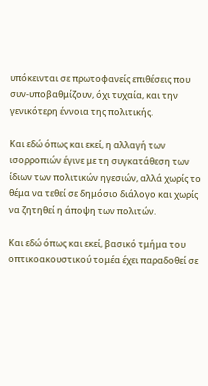υπόκεινται σε πρωτοφανείς επιθέσεις που συν-υποβαθμίζουν, όχι τυχαία, και την γενικότερη έννοια της πολιτικής.

Και εδώ όπως και εκεί, η αλλαγή των ισορροπιών έγινε με τη συγκατάθεση των ίδιων των πολιτικών ηγεσιών, αλλά χωρίς το θέμα να τεθεί σε δημόσιο διάλογο και χωρίς να ζητηθεί η άποψη των πολιτών.

Και εδώ όπως και εκεί, βασικό τμήμα του οπτικοακουστικού τομέα έχει παραδοθεί σε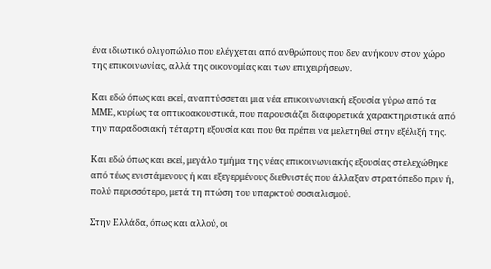ένα ιδιωτικό ολιγοπώλιο που ελέγχεται από ανθρώπους που δεν ανήκουν στον χώρο της επικοινωνίας, αλλά της οικονομίας και των επιχειρήσεων.

Και εδώ όπως και εκεί, αναπτύσσεται μια νέα επικοινωνιακή εξουσία γύρω από τα ΜΜΕ, κυρίως τα οπτικοακουστικά, που παρουσιάζει διαφορετικά χαρακτηριστικά από την παραδοσιακή τέταρτη εξουσία και που θα πρέπει να μελετηθεί στην εξέλιξή της.

Και εδώ όπως και εκεί, μεγάλο τμήμα της νέας επικοινωνιακής εξουσίας στελεχώθηκε από τέως ενιστάμενους ή και εξεγερμένους διεθνιστές που άλλαξαν στρατόπεδο πριν ή, πολύ περισσότερο, μετά τη πτώση του υπαρκτού σοσιαλισμού.

Στην Ελλάδα, όπως και αλλού, οι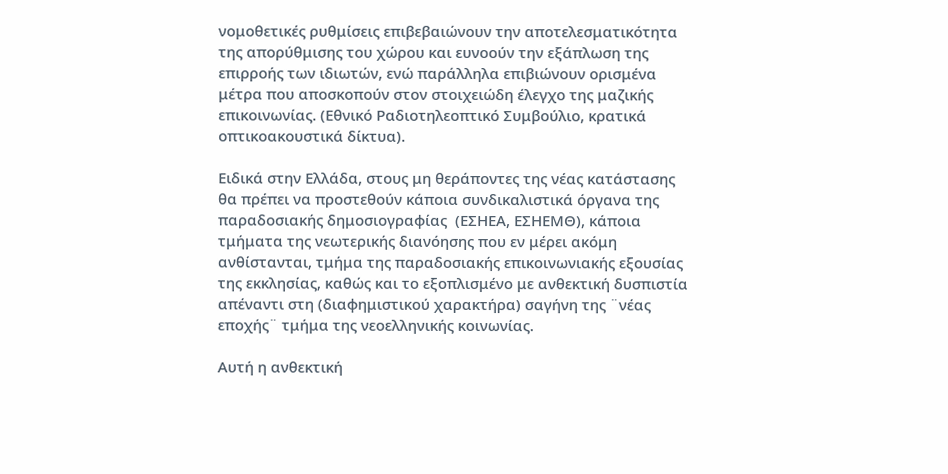νομοθετικές ρυθμίσεις επιβεβαιώνουν την αποτελεσματικότητα της απορύθμισης του χώρου και ευνοούν την εξάπλωση της επιρροής των ιδιωτών, ενώ παράλληλα επιβιώνουν ορισμένα μέτρα που αποσκοπούν στον στοιχειώδη έλεγχο της μαζικής επικοινωνίας. (Εθνικό Ραδιοτηλεοπτικό Συμβούλιο, κρατικά οπτικοακουστικά δίκτυα).

Ειδικά στην Ελλάδα, στους μη θεράποντες της νέας κατάστασης θα πρέπει να προστεθούν κάποια συνδικαλιστικά όργανα της παραδοσιακής δημοσιογραφίας  (ΕΣΗΕΑ, ΕΣΗΕΜΘ), κάποια τμήματα της νεωτερικής διανόησης που εν μέρει ακόμη ανθίστανται, τμήμα της παραδοσιακής επικοινωνιακής εξουσίας της εκκλησίας, καθώς και το εξοπλισμένο με ανθεκτική δυσπιστία απέναντι στη (διαφημιστικού χαρακτήρα) σαγήνη της ¨νέας εποχής¨ τμήμα της νεοελληνικής κοινωνίας.

Αυτή η ανθεκτική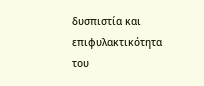δυσπιστία και επιφυλακτικότητα του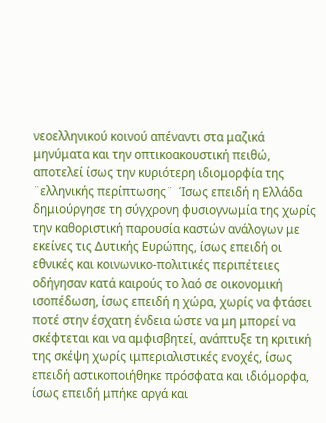νεοελληνικού κοινού απέναντι στα μαζικά μηνύματα και την οπτικοακουστική πειθώ, αποτελεί ίσως την κυριότερη ιδιομορφία της ¨ελληνικής περίπτωσης¨  Ίσως επειδή η Ελλάδα δημιούργησε τη σύγχρονη φυσιογνωμία της χωρίς την καθοριστική παρουσία καστών ανάλογων με εκείνες τις Δυτικής Ευρώπης, ίσως επειδή οι εθνικές και κοινωνικο-πολιτικές περιπέτειες οδήγησαν κατά καιρούς το λαό σε οικονομική ισοπέδωση, ίσως επειδή η χώρα, χωρίς να φτάσει ποτέ στην έσχατη ένδεια ώστε να μη μπορεί να σκέφτεται και να αμφισβητεί, ανάπτυξε τη κριτική της σκέψη χωρίς ιμπεριαλιστικές ενοχές, ίσως επειδή αστικοποιήθηκε πρόσφατα και ιδιόμορφα, ίσως επειδή μπήκε αργά και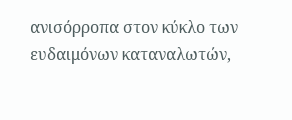ανισόρροπα στον κύκλο των ευδαιμόνων καταναλωτών,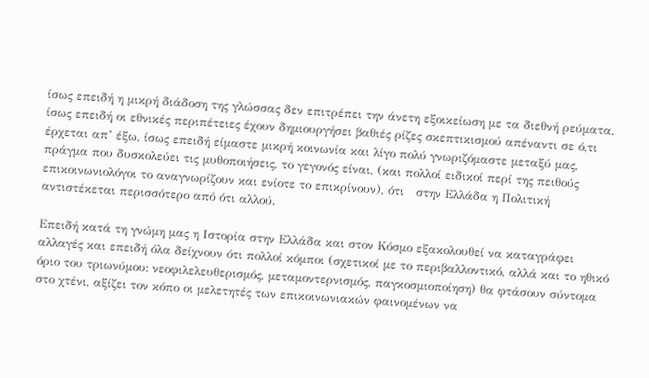ίσως επειδή η μικρή διάδοση της γλώσσας δεν επιτρέπει την άνετη εξοικείωση με τα διεθνή ρεύματα, ίσως επειδή οι εθνικές περιπέτειες έχουν δημιουργήσει βαθιές ρίζες σκεπτικισμού απέναντι σε ό,τι έρχεται απ’ έξω, ίσως επειδή είμαστε μικρή κοινωνία και λίγο πολύ γνωριζόμαστε μεταξύ μας, πράγμα που δυσκολεύει τις μυθοποιήσεις, το γεγονός είναι, (και πολλοί ειδικοί περί της πειθούς επικοινωνιολόγοι το αναγνωρίζουν και ενίοτε το επικρίνουν), ότι   στην Ελλάδα η Πολιτική αντιστέκεται περισσότερο από ότι αλλού.

Επειδή κατά τη γνώμη μας η Ιστορία στην Ελλάδα και στον Κόσμο εξακολουθεί να καταγράφει αλλαγές και επειδή όλα δείχνουν ότι πολλοί κόμποι (σχετικοί με το περιβαλλοντικό, αλλά και το ηθικό όριο του τριωνύμου: νεοφιλελευθερισμός, μεταμοντερνισμός, παγκοσμιοποίηση) θα φτάσουν σύντομα στο χτένι, αξίζει τον κόπο οι μελετητές των επικοινωνιακών φαινομένων να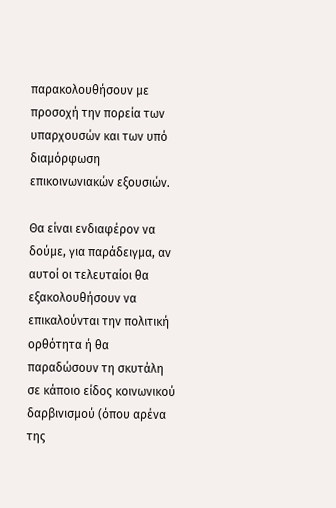παρακολουθήσουν με προσοχή την πορεία των υπαρχουσών και των υπό διαμόρφωση επικοινωνιακών εξουσιών.

Θα είναι ενδιαφέρον να δούμε, για παράδειγμα, αν αυτοί οι τελευταίοι θα εξακολουθήσουν να επικαλούνται την πολιτική ορθότητα ή θα παραδώσουν τη σκυτάλη σε κάποιο είδος κοινωνικού δαρβινισμού (όπου αρένα της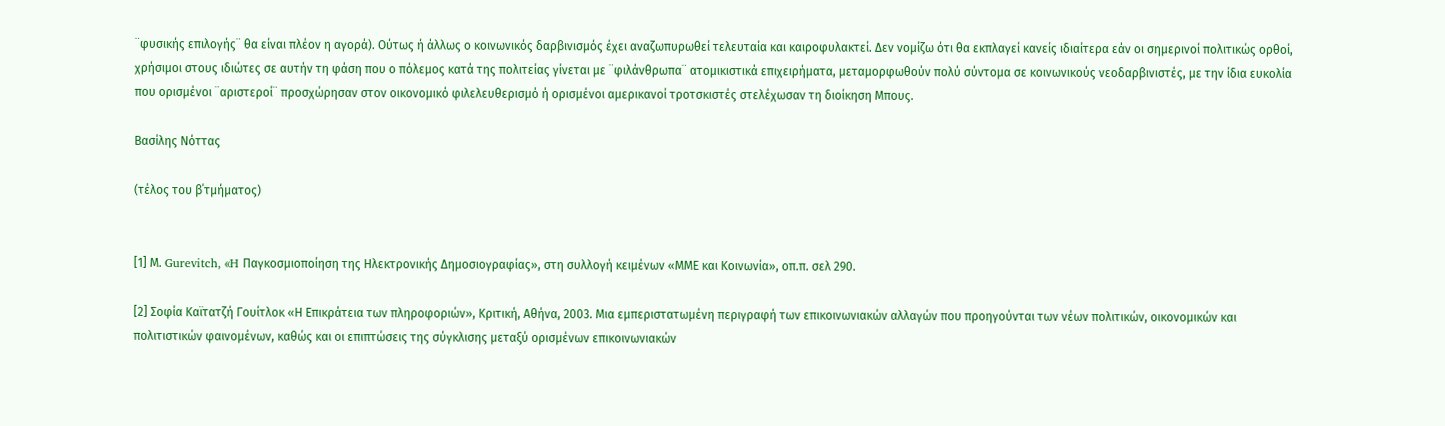¨φυσικής επιλογής¨ θα είναι πλέον η αγορά). Ούτως ή άλλως ο κοινωνικός δαρβινισμός έχει αναζωπυρωθεί τελευταία και καιροφυλακτεί. Δεν νομίζω ότι θα εκπλαγεί κανείς ιδιαίτερα εάν οι σημερινοί πολιτικώς ορθοί, χρήσιμοι στους ιδιώτες σε αυτήν τη φάση που ο πόλεμος κατά της πολιτείας γίνεται με ¨φιλάνθρωπα¨ ατομικιστικά επιχειρήματα, μεταμορφωθούν πολύ σύντομα σε κοινωνικούς νεοδαρβινιστές, με την ίδια ευκολία που ορισμένοι ¨αριστεροί¨ προσχώρησαν στον οικονομικό φιλελευθερισμό ή ορισμένοι αμερικανοί τροτσκιστές στελέχωσαν τη διοίκηση Μπους.

Βασίλης Νόττας

(τέλος του β΄τμήματος)


[1] Μ. Gurevitch, «H Παγκοσμιοποίηση της Ηλεκτρονικής Δημοσιογραφίας», στη συλλογή κειμένων «ΜΜΕ και Κοινωνία», οπ.π. σελ 290.

[2] Σοφία Καϊτατζή Γουίτλοκ «Η Επικράτεια των πληροφοριών», Κριτική, Αθήνα, 2003. Μια εμπεριστατωμένη περιγραφή των επικοινωνιακών αλλαγών που προηγούνται των νέων πολιτικών, οικονομικών και πολιτιστικών φαινομένων, καθώς και οι επιπτώσεις της σύγκλισης μεταξύ ορισμένων επικοινωνιακών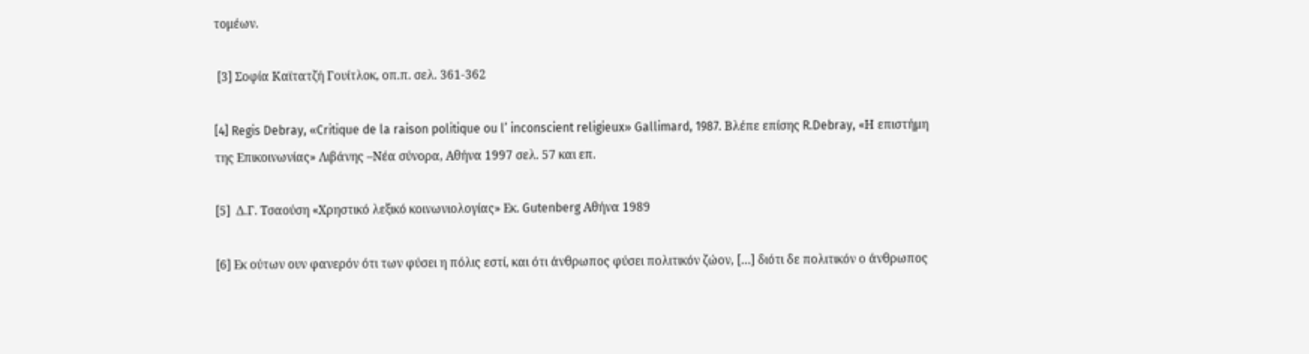τομέων.

 [3] Σοφία Καϊτατζή Γουίτλοκ, οπ.π. σελ. 361-362

[4] Regis Debray, «Critique de la raison politique ou l’ inconscient religieux» Gallimard, 1987. Βλέπε επίσης R.Debray, «Η επιστήμη της Επικοινωνίας» Λιβάνης –Νέα σύνορα, Αθήνα 1997 σελ. 57 και επ.

[5]  Δ.Γ. Τσαούση «Χρηστικό λεξικό κοινωνιολογίας» Εκ. Gutenberg Αθήνα 1989

[6] Εκ ούτων ουν φανερόν ότι των φύσει η πόλις εστί, και ότι άνθρωπος φύσει πολιτικόν ζώον, […] διότι δε πολιτικόν ο άνθρωπος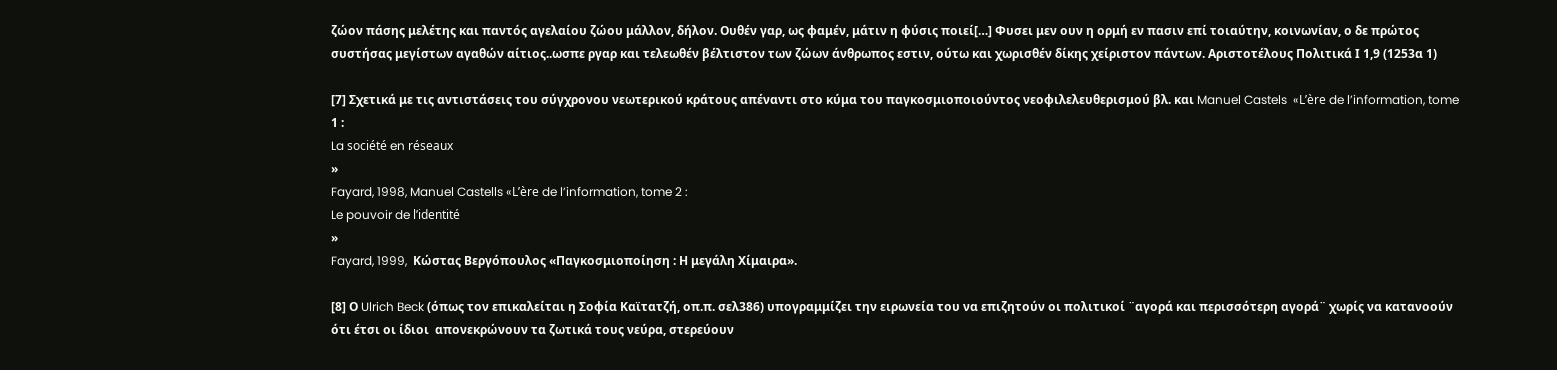ζώον πάσης μελέτης και παντός αγελαίου ζώου μάλλον, δήλον. Ουθέν γαρ, ως φαμέν, μάτιν η φύσις ποιεί[…] Φυσει μεν ουν η ορμή εν πασιν επί τοιαύτην, κοινωνίαν, ο δε πρώτος συστήσας μεγίστων αγαθών αίτιος..ωσπε ργαρ και τελεωθέν βέλτιστον των ζώων άνθρωπος εστιν, ούτω και χωρισθέν δίκης χείριστον πάντων. Αριστοτέλους Πολιτικά Ι 1,9 (1253α 1)

[7] Σχετικά με τις αντιστάσεις του σύγχρονου νεωτερικού κράτους απέναντι στο κύμα του παγκοσμιοποιούντος νεοφιλελευθερισμού βλ. και Manuel Castels  «L’ère de l’information, tome 1 :
La société en réseaux
»
Fayard, 1998, Manuel Castells «L’ère de l’information, tome 2 :
Le pouvoir de l’identité
»
Fayard, 1999,  Κώστας Βεργόπουλος «Παγκοσμιοποίηση : Η μεγάλη Χίμαιρα».

[8] Ο Ulrich Beck (όπως τον επικαλείται η Σοφία Καϊτατζή, οπ.π. σελ386) υπογραμμίζει την ειρωνεία του να επιζητούν οι πολιτικοί ¨αγορά και περισσότερη αγορά¨ χωρίς να κατανοούν ότι έτσι οι ίδιοι  απονεκρώνουν τα ζωτικά τους νεύρα, στερεύουν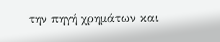την πηγή χρημάτων και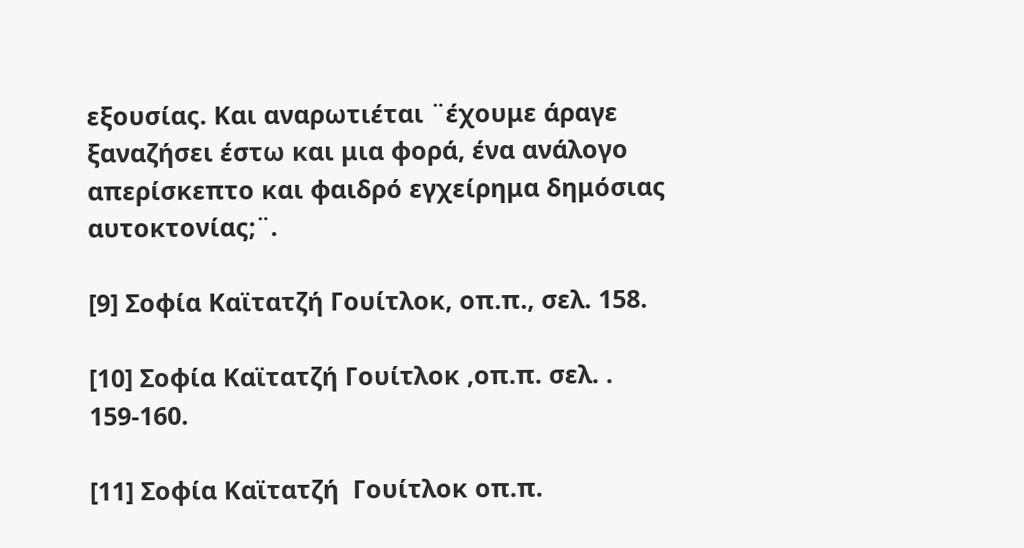εξουσίας. Και αναρωτιέται ¨έχουμε άραγε ξαναζήσει έστω και μια φορά, ένα ανάλογο απερίσκεπτο και φαιδρό εγχείρημα δημόσιας αυτοκτονίας;¨.

[9] Σοφία Καϊτατζή Γουίτλοκ, οπ.π., σελ. 158.

[10] Σοφία Καϊτατζή Γουίτλοκ ,οπ.π. σελ. .  159-160.

[11] Σοφία Καϊτατζή  Γουίτλοκ οπ.π.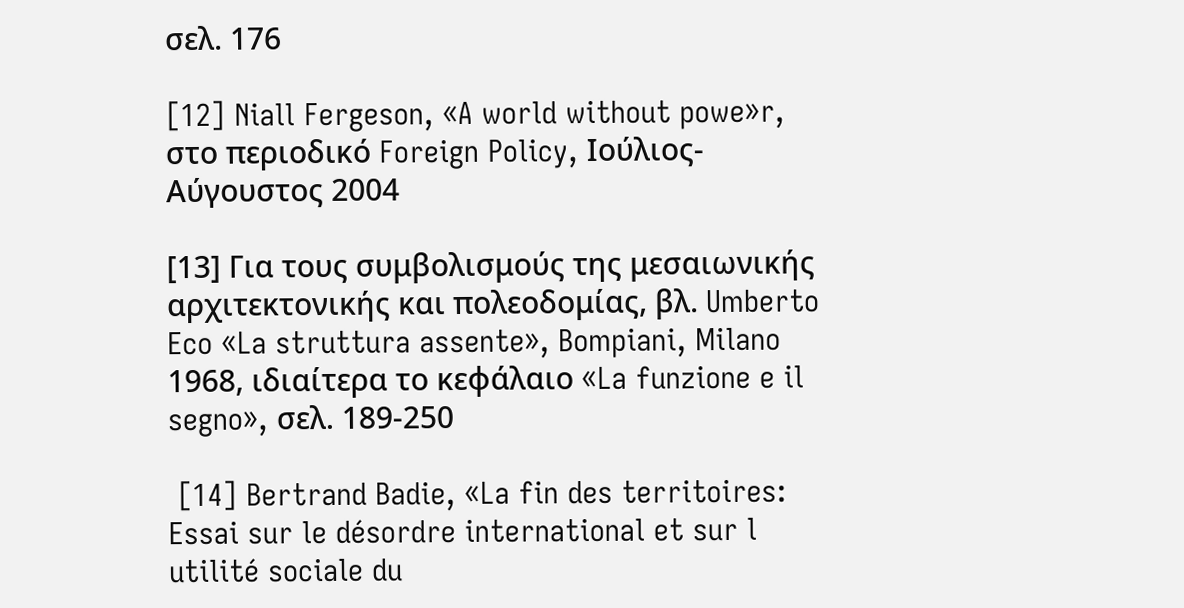σελ. 176

[12] Niall Fergeson, «A world without powe»r, στο περιοδικό Foreign Policy, Ιούλιος-Αύγουστος 2004

[13] Για τους συμβολισμούς της μεσαιωνικής αρχιτεκτονικής και πολεοδομίας, βλ. Umberto Eco «La struttura assente», Bompiani, Milano 1968, ιδιαίτερα το κεφάλαιο «La funzione e il segno», σελ. 189-250

 [14] Bertrand Badie, «La fin des territoires: Essai sur le désordre international et sur l utilité sociale du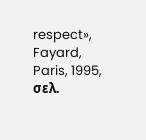respect», Fayard, Paris, 1995, σελ.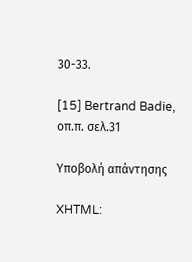30-33.

[15] Bertrand Badie, οπ.π. σελ.31

Υποβολή απάντησης

XHTML: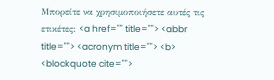Μπορείτε να χρησιμοποιήσετε αυτές τις ετικέτες: <a href="" title=""> <abbr title=""> <acronym title=""> <b> <blockquote cite="">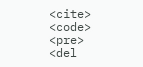<cite> <code> <pre> <del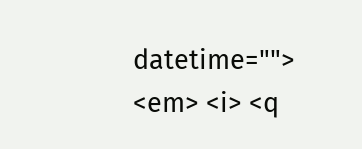datetime=""> <em> <i> <q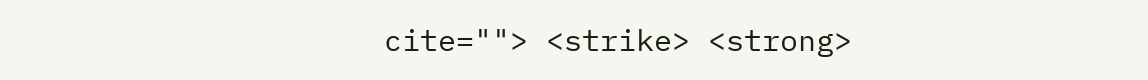cite=""> <strike> <strong>